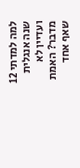למה למדתי 12 שנה אנגלית ועדיין לא מדבר? האמת שאף אחד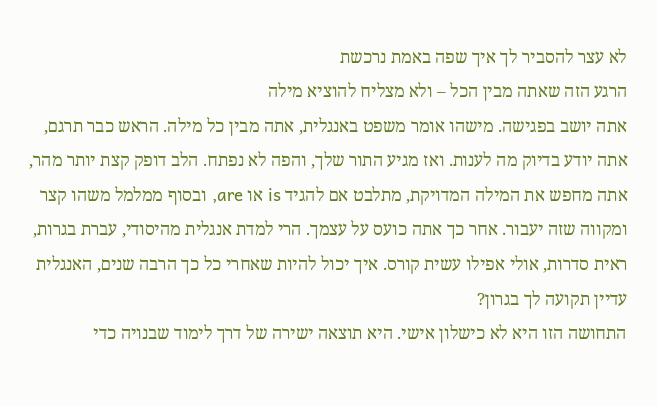לא עצר להסביר לך איך שפה באמת נרכשת
הרגע הזה שאתה מבין הכל – ולא מצליח להוציא מילה
אתה יושב בפגישה. מישהו אומר משפט באנגלית, אתה מבין כל מילה. הראש כבר תרגם, אתה יודע בדיוק מה לענות. ואז מגיע התור שלך, והפה לא נפתח. הלב דופק קצת יותר מהר, אתה מחפש את המילה המדויקת, מתלבט אם להגיד is או are, ובסוף ממלמל משהו קצר ומקווה שזה יעבור. אחר כך אתה כועס על עצמך. הרי למדת אנגלית מהיסודי, עברת בגרות, ראית סדרות, אולי אפילו עשית קורס. איך יכול להיות שאחרי כל כך הרבה שנים, האנגלית עדיין תקועה לך בגרון?
התחושה הזו היא לא כישלון אישי. היא תוצאה ישירה של דרך לימוד שבנויה כדי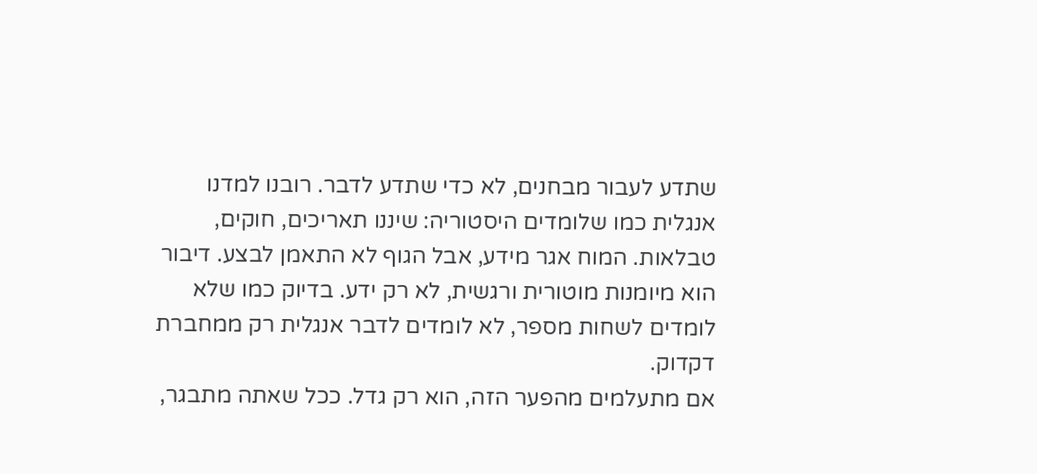שתדע לעבור מבחנים, לא כדי שתדע לדבר. רובנו למדנו אנגלית כמו שלומדים היסטוריה: שיננו תאריכים, חוקים, טבלאות. המוח אגר מידע, אבל הגוף לא התאמן לבצע. דיבור הוא מיומנות מוטורית ורגשית, לא רק ידע. בדיוק כמו שלא לומדים לשחות מספר, לא לומדים לדבר אנגלית רק ממחברת דקדוק.
אם מתעלמים מהפער הזה, הוא רק גדל. ככל שאתה מתבגר,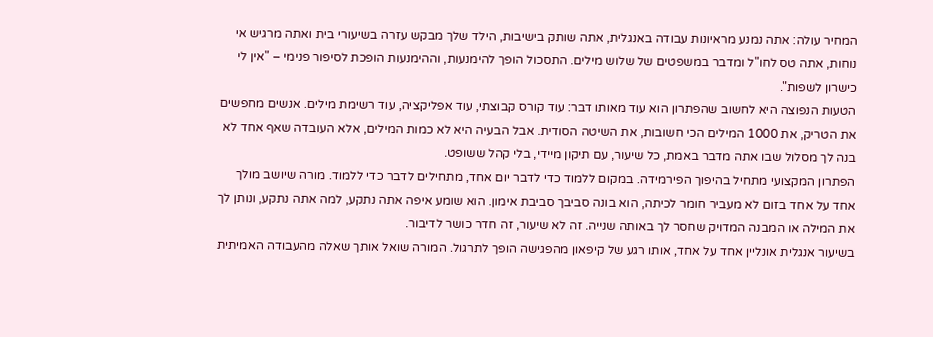המחיר עולה: אתה נמנע מראיונות עבודה באנגלית, אתה שותק בישיבות, הילד שלך מבקש עזרה בשיעורי בית ואתה מרגיש אי נוחות, אתה טס לחו"ל ומדבר במשפטים של שלוש מילים. התסכול הופך להימנעות, וההימנעות הופכת לסיפור פנימי – "אין לי כישרון לשפות".
הטעות הנפוצה היא לחשוב שהפתרון הוא עוד מאותו דבר: עוד קורס קבוצתי, עוד אפליקציה, עוד רשימת מילים. אנשים מחפשים את הטריק, את 1000 המילים הכי חשובות, את השיטה הסודית. אבל הבעיה היא לא כמות המילים, אלא העובדה שאף אחד לא בנה לך מסלול שבו אתה מדבר באמת, כל שיעור, עם תיקון מיידי, בלי קהל ששופט.
הפתרון המקצועי מתחיל בהיפוך הפירמידה. במקום ללמוד כדי לדבר יום אחד, מתחילים לדבר כדי ללמוד. מורה שיושב מולך אחד על אחד בזום לא מעביר חומר לכיתה, הוא בונה סביבך סביבת אימון. הוא שומע איפה אתה נתקע, למה אתה נתקע, ונותן לך את המילה או המבנה המדויק שחסר לך באותה שנייה. זה לא שיעור, זה חדר כושר לדיבור.
בשיעור אנגלית אונליין אחד על אחד, אותו רגע של קיפאון מהפגישה הופך לתרגול. המורה שואל אותך שאלה מהעבודה האמיתית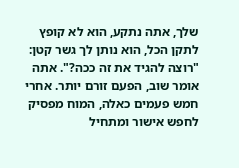שלך, אתה נתקע, הוא לא קופץ לתקן הכל, הוא נותן לך גשר קטן: "רוצה להגיד את זה ככה?". אתה אומר שוב, הפעם זורם יותר. אחרי חמש פעמים כאלה, המוח מפסיק לחפש אישור ומתחיל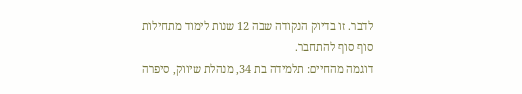לדבר. זו בדיוק הנקודה שבה 12 שנות לימוד מתחילות סוף סוף להתחבר.
דוגמה מהחיים: תלמידה בת 34, מנהלת שיווק, סיפרה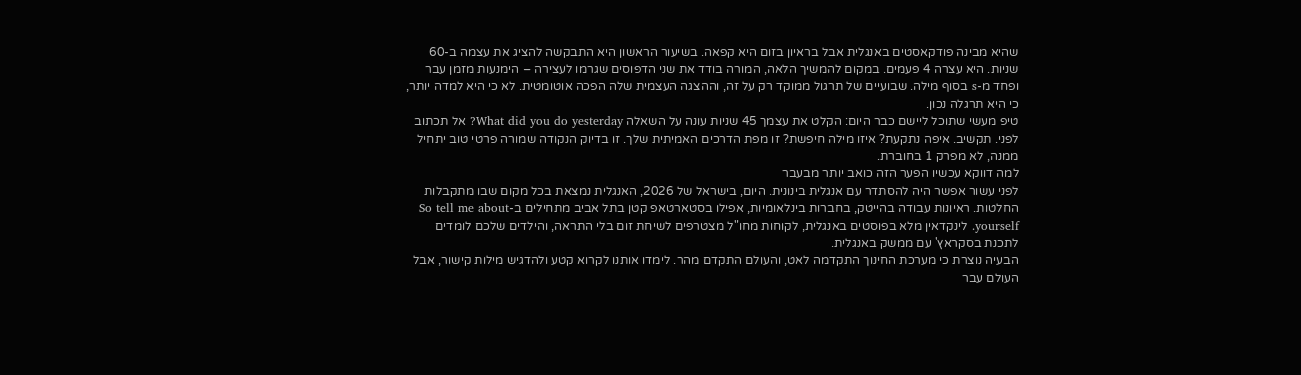שהיא מבינה פודקאסטים באנגלית אבל בראיון בזום היא קפאה. בשיעור הראשון היא התבקשה להציג את עצמה ב-60 שניות. היא עצרה 4 פעמים. במקום להמשיך הלאה, המורה בודד את שני הדפוסים שגרמו לעצירה – הימנעות מזמן עבר ופחד מ-s בסוף מילה. שבועיים של תרגול ממוקד רק על זה, וההצגה העצמית שלה הפכה אוטומטית. לא כי היא למדה יותר, כי היא תרגלה נכון.
טיפ מעשי שתוכל ליישם כבר היום: הקלט את עצמך 45 שניות עונה על השאלה What did you do yesterday? אל תכתוב לפני. תקשיב. איפה נתקעת? איזו מילה חיפשת? זו מפת הדרכים האמיתית שלך. זו בדיוק הנקודה שמורה פרטי טוב יתחיל ממנה, לא מפרק 1 בחוברת.
למה דווקא עכשיו הפער הזה כואב יותר מבעבר
לפני עשור אפשר היה להסתדר עם אנגלית בינונית. היום, בישראל של 2026, האנגלית נמצאת בכל מקום שבו מתקבלות החלטות. ראיונות עבודה בהייטק, בחברות בינלאומיות, אפילו בסטארטאפ קטן בתל אביב מתחילים ב-So tell me about yourself. לינקדאין מלא בפוסטים באנגלית, לקוחות מחו"ל מצטרפים לשיחת זום בלי התראה, והילדים שלכם לומדים לתכנת בסקראץ' עם ממשק באנגלית.
הבעיה נוצרת כי מערכת החינוך התקדמה לאט, והעולם התקדם מהר. לימדו אותנו לקרוא קטע ולהדגיש מילות קישור, אבל העולם עבר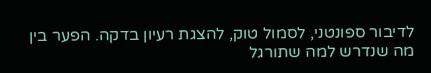לדיבור ספונטני, לסמול טוק, להצגת רעיון בדקה. הפער בין מה שנדרש למה שתורגל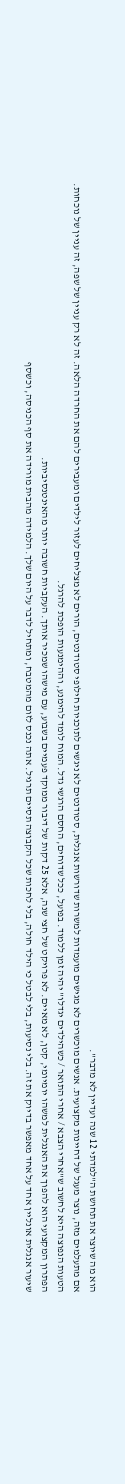הוא מה שיוצר את תחושת ה"למדתי 12 שנה ועדיין לא מדבר".
אם מתעלמים מזה, נוצר מעגל של דחיינות מקצועית. אנשים מוכשרים לא מגישים מועמדות למשרות שדורשות אנגלית, סטודנטים לא ניגשים לתוכניות חילופי סטודנטים, הורים לא מצליחים לעזור לילדים ומעבירים להם את החרדה הלאה. זה לא רק עניין של שפה, זה עניין של נוכחות.
הטעות הנפוצה היא לחשוב ש"אחרי הצבא / אחרי התואר / כשהילדים יגדלו" יהיה זמן ללמוד. בפועל, ככל שדוחים, החסם הרגשי גדל. המוח לומד להימנע, וההימנעות הופכת להרגל.
הפתרון המקצועי הוא להפוך את האנגלית למשהו יומיומי, קטן, לא מאיים. לא פרויקט של חצי שנה, אלא 25 דקות של דיבור ממוקד פעמיים בשבוע, עם מישהו שמכיר אותך. העקביות חשובה יותר מהאינטנסיביות.
שיעור אנגלית אונליין אחד על אחד מאפשר בדיוק את זה. בלי נסיעות, בלי לבטל כי הילד חולה, בלי לחכות שכל הקבוצה תסיים תרגיל. אתה נכנס לזום מהמטבח, ומתחיל לדבר על היום שלך. הלמידה מהבית מורידה את סף הכניסה, וכשסף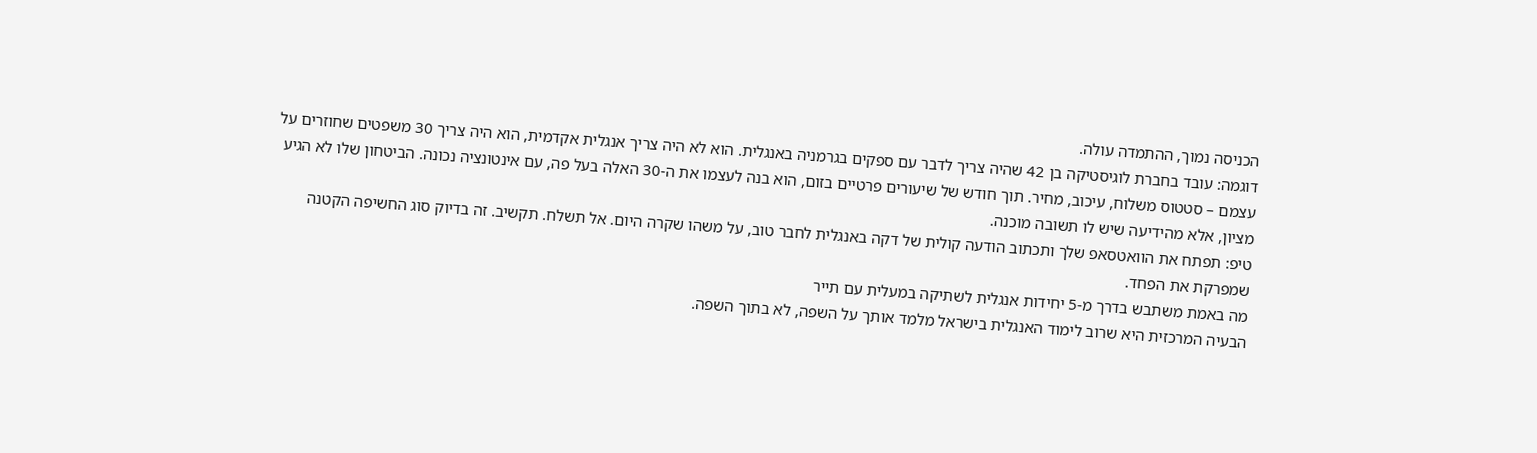הכניסה נמוך, ההתמדה עולה.
דוגמה: עובד בחברת לוגיסטיקה בן 42 שהיה צריך לדבר עם ספקים בגרמניה באנגלית. הוא לא היה צריך אנגלית אקדמית, הוא היה צריך 30 משפטים שחוזרים על עצמם – סטטוס משלוח, עיכוב, מחיר. תוך חודש של שיעורים פרטיים בזום, הוא בנה לעצמו את ה-30 האלה בעל פה, עם אינטונציה נכונה. הביטחון שלו לא הגיע מציון, אלא מהידיעה שיש לו תשובה מוכנה.
טיפ: תפתח את הוואטסאפ שלך ותכתוב הודעה קולית של דקה באנגלית לחבר טוב, על משהו שקרה היום. אל תשלח. תקשיב. זה בדיוק סוג החשיפה הקטנה שמפרקת את הפחד.
מה באמת משתבש בדרך מ-5 יחידות אנגלית לשתיקה במעלית עם תייר
הבעיה המרכזית היא שרוב לימוד האנגלית בישראל מלמד אותך על השפה, לא בתוך השפה.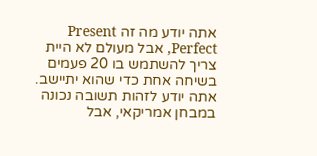אתה יודע מה זה Present Perfect, אבל מעולם לא היית צריך להשתמש בו 20 פעמים בשיחה אחת כדי שהוא יתיישב. אתה יודע לזהות תשובה נכונה במבחן אמריקאי, אבל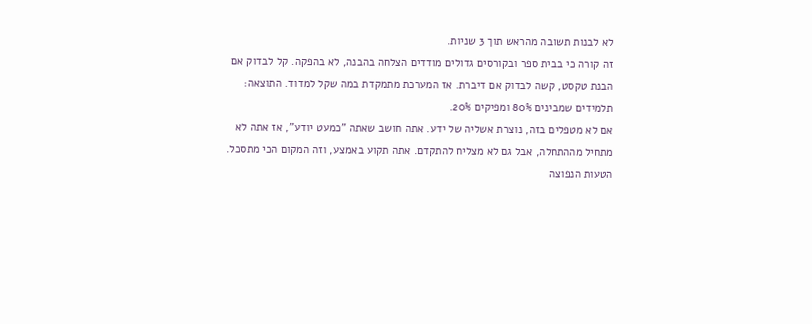לא לבנות תשובה מהראש תוך 3 שניות.
זה קורה כי בבית ספר ובקורסים גדולים מודדים הצלחה בהבנה, לא בהפקה. קל לבדוק אם הבנת טקסט, קשה לבדוק אם דיברת. אז המערכת מתמקדת במה שקל למדוד. התוצאה: תלמידים שמבינים 80% ומפיקים 20%.
אם לא מטפלים בזה, נוצרת אשליה של ידע. אתה חושב שאתה "כמעט יודע", אז אתה לא מתחיל מההתחלה, אבל גם לא מצליח להתקדם. אתה תקוע באמצע, וזה המקום הכי מתסכל.
הטעות הנפוצה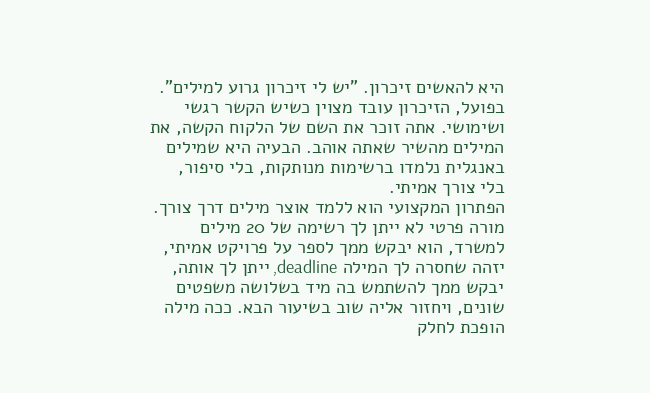היא להאשים זיכרון. "יש לי זיכרון גרוע למילים". בפועל, הזיכרון עובד מצוין כשיש הקשר רגשי ושימושי. אתה זוכר את השם של הלקוח הקשה, את המילים מהשיר שאתה אוהב. הבעיה היא שמילים באנגלית נלמדו ברשימות מנותקות, בלי סיפור, בלי צורך אמיתי.
הפתרון המקצועי הוא ללמד אוצר מילים דרך צורך. מורה פרטי לא ייתן לך רשימה של 20 מילים למשרד, הוא יבקש ממך לספר על פרויקט אמיתי, יזהה שחסרה לך המילה deadline, ייתן לך אותה, יבקש ממך להשתמש בה מיד בשלושה משפטים שונים, ויחזור אליה שוב בשיעור הבא. ככה מילה הופכת לחלק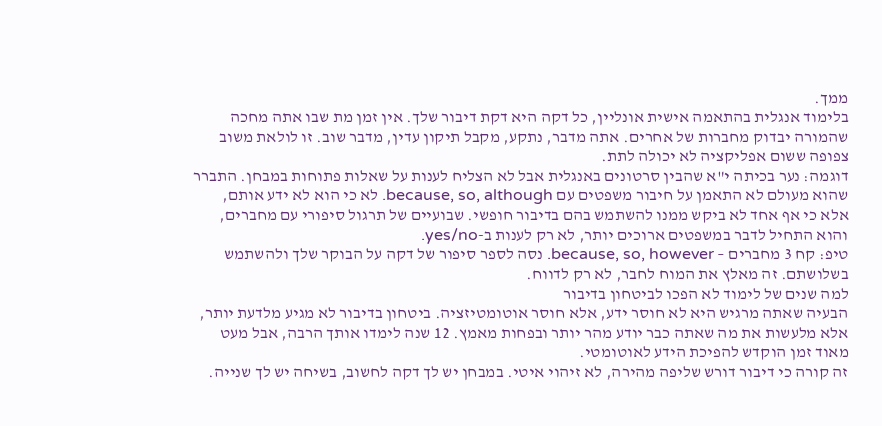ממך.
בלימוד אנגלית בהתאמה אישית אונליין, כל דקה היא דקת דיבור שלך. אין זמן מת שבו אתה מחכה שהמורה יבדוק מחברות של אחרים. אתה מדבר, נתקע, מקבל תיקון עדין, מדבר שוב. זו לולאת משוב צפופה ששום אפליקציה לא יכולה לתת.
דוגמה: נער בכיתה י"א שהבין סרטונים באנגלית אבל לא הצליח לענות על שאלות פתוחות במבחן. התברר שהוא מעולם לא התאמן על חיבור משפטים עם because, so, although. לא כי הוא לא ידע אותם, אלא כי אף אחד לא ביקש ממנו להשתמש בהם בדיבור חופשי. שבועיים של תרגול סיפורי עם מחברים, והוא התחיל לדבר במשפטים ארוכים יותר, לא רק לענות ב-yes/no.
טיפ: קח 3 מחברים – because, so, however. נסה לספר סיפור של דקה על הבוקר שלך ולהשתמש בשלושתם. זה מאלץ את המוח לחבר, לא רק לדווח.
למה שנים של לימוד לא הפכו לביטחון בדיבור
הבעיה שאתה מרגיש היא לא חוסר ידע, אלא חוסר אוטומטיזציה. ביטחון בדיבור לא מגיע מלדעת יותר, אלא מלעשות את מה שאתה כבר יודע מהר יותר ובפחות מאמץ. 12 שנה לימדו אותך הרבה, אבל מעט מאוד זמן הוקדש להפיכת הידע לאוטומטי.
זה קורה כי דיבור דורש שליפה מהירה, לא זיהוי איטי. במבחן יש לך דקה לחשוב, בשיחה יש לך שנייה.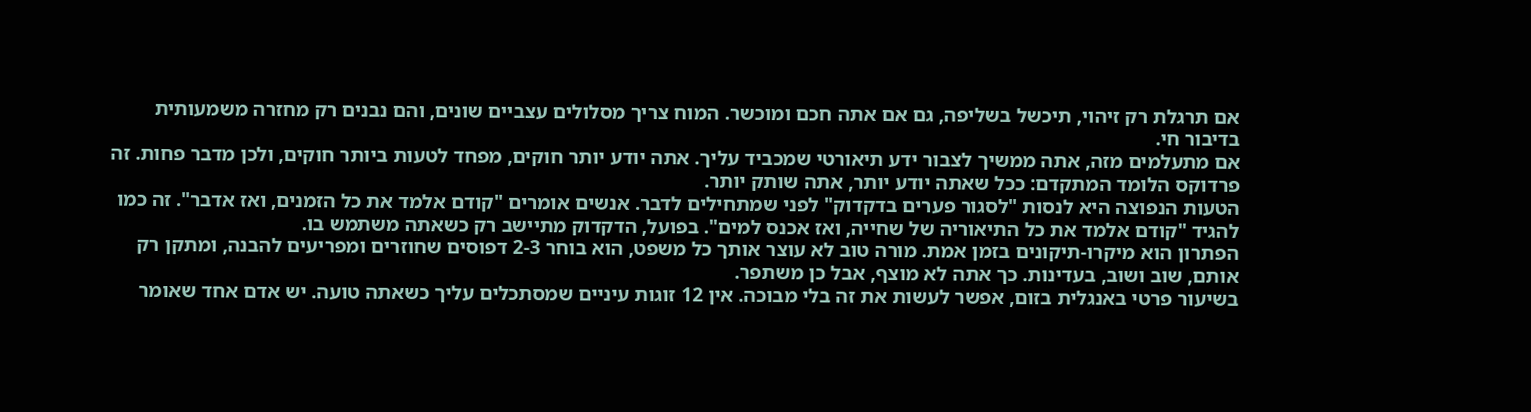אם תרגלת רק זיהוי, תיכשל בשליפה, גם אם אתה חכם ומוכשר. המוח צריך מסלולים עצביים שונים, והם נבנים רק מחזרה משמעותית בדיבור חי.
אם מתעלמים מזה, אתה ממשיך לצבור ידע תיאורטי שמכביד עליך. אתה יודע יותר חוקים, מפחד לטעות ביותר חוקים, ולכן מדבר פחות. זה פרדוקס הלומד המתקדם: ככל שאתה יודע יותר, אתה שותק יותר.
הטעות הנפוצה היא לנסות "לסגור פערים בדקדוק" לפני שמתחילים לדבר. אנשים אומרים "קודם אלמד את כל הזמנים, ואז אדבר". זה כמו להגיד "קודם אלמד את כל התיאוריה של שחייה, ואז אכנס למים". בפועל, הדקדוק מתיישב רק כשאתה משתמש בו.
הפתרון הוא מיקרו-תיקונים בזמן אמת. מורה טוב לא עוצר אותך כל משפט, הוא בוחר 2-3 דפוסים שחוזרים ומפריעים להבנה, ומתקן רק אותם, שוב ושוב, בעדינות. כך אתה לא מוצף, אבל כן משתפר.
בשיעור פרטי באנגלית בזום, אפשר לעשות את זה בלי מבוכה. אין 12 זוגות עיניים שמסתכלים עליך כשאתה טועה. יש אדם אחד שאומר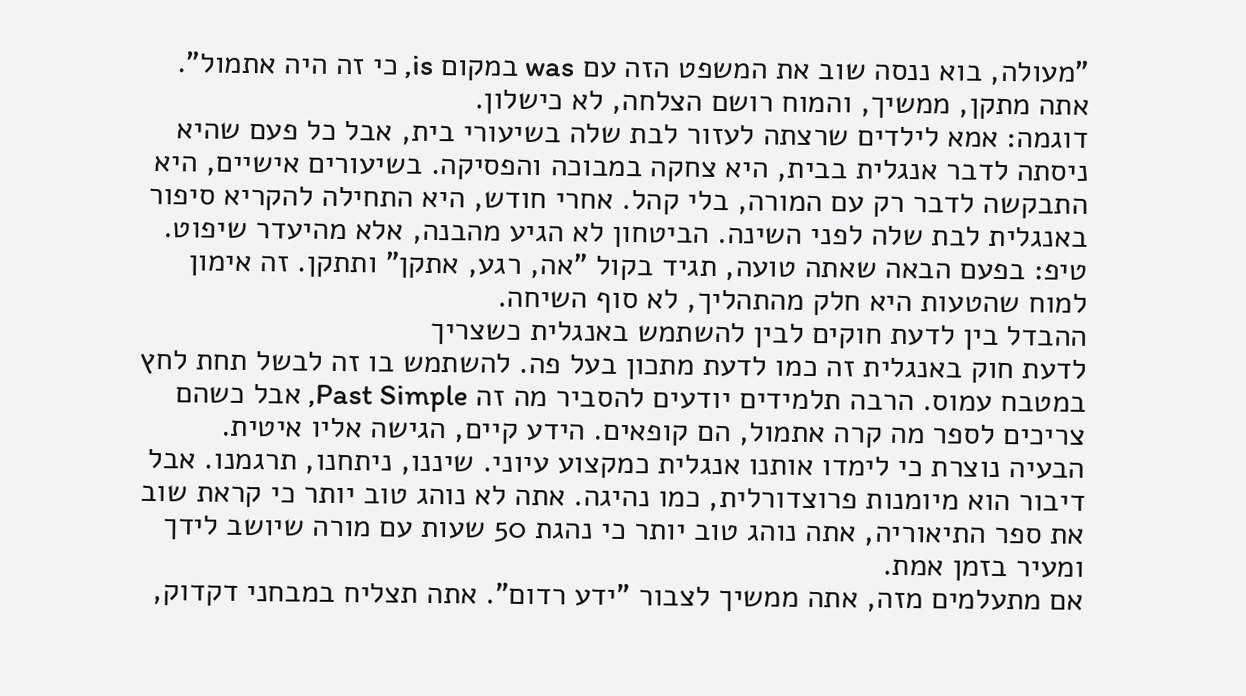"מעולה, בוא ננסה שוב את המשפט הזה עם was במקום is, כי זה היה אתמול". אתה מתקן, ממשיך, והמוח רושם הצלחה, לא כישלון.
דוגמה: אמא לילדים שרצתה לעזור לבת שלה בשיעורי בית, אבל כל פעם שהיא ניסתה לדבר אנגלית בבית, היא צחקה במבוכה והפסיקה. בשיעורים אישיים, היא התבקשה לדבר רק עם המורה, בלי קהל. אחרי חודש, היא התחילה להקריא סיפור באנגלית לבת שלה לפני השינה. הביטחון לא הגיע מהבנה, אלא מהיעדר שיפוט.
טיפ: בפעם הבאה שאתה טועה, תגיד בקול "אה, רגע, אתקן" ותתקן. זה אימון למוח שהטעות היא חלק מהתהליך, לא סוף השיחה.
ההבדל בין לדעת חוקים לבין להשתמש באנגלית כשצריך
לדעת חוק באנגלית זה כמו לדעת מתכון בעל פה. להשתמש בו זה לבשל תחת לחץ במטבח עמוס. הרבה תלמידים יודעים להסביר מה זה Past Simple, אבל כשהם צריכים לספר מה קרה אתמול, הם קופאים. הידע קיים, הגישה אליו איטית.
הבעיה נוצרת כי לימדו אותנו אנגלית כמקצוע עיוני. שיננו, ניתחנו, תרגמנו. אבל דיבור הוא מיומנות פרוצדורלית, כמו נהיגה. אתה לא נוהג טוב יותר כי קראת שוב את ספר התיאוריה, אתה נוהג טוב יותר כי נהגת 50 שעות עם מורה שיושב לידך ומעיר בזמן אמת.
אם מתעלמים מזה, אתה ממשיך לצבור "ידע רדום". אתה תצליח במבחני דקדוק,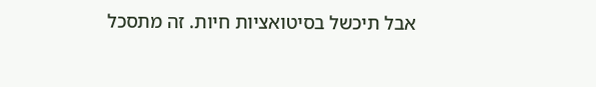אבל תיכשל בסיטואציות חיות. זה מתסכל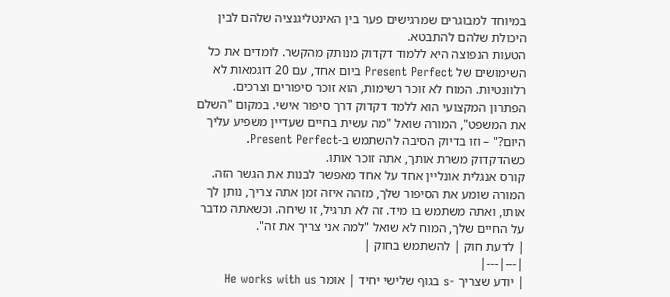במיוחד למבוגרים שמרגישים פער בין האינטליגנציה שלהם לבין היכולת שלהם להתבטא.
הטעות הנפוצה היא ללמוד דקדוק מנותק מהקשר. לומדים את כל השימושים של Present Perfect ביום אחד, עם 20 דוגמאות לא רלוונטיות. המוח לא זוכר רשימות, הוא זוכר סיפורים וצרכים.
הפתרון המקצועי הוא ללמד דקדוק דרך סיפור אישי. במקום "השלם את המשפט", המורה שואל "מה עשית בחיים שעדיין משפיע עליך היום?" – וזו בדיוק הסיבה להשתמש ב-Present Perfect. כשהדקדוק משרת אותך, אתה זוכר אותו.
קורס אנגלית אונליין אחד על אחד מאפשר לבנות את הגשר הזה. המורה שומע את הסיפור שלך, מזהה איזה זמן אתה צריך, נותן לך אותו, ואתה משתמש בו מיד. זה לא תרגיל, זו שיחה. וכשאתה מדבר על החיים שלך, המוח לא שואל "למה אני צריך את זה".
| לדעת חוק | להשתמש בחוק |
|---|---|
| יודע שצריך -s בגוף שלישי יחיד | אומר He works with us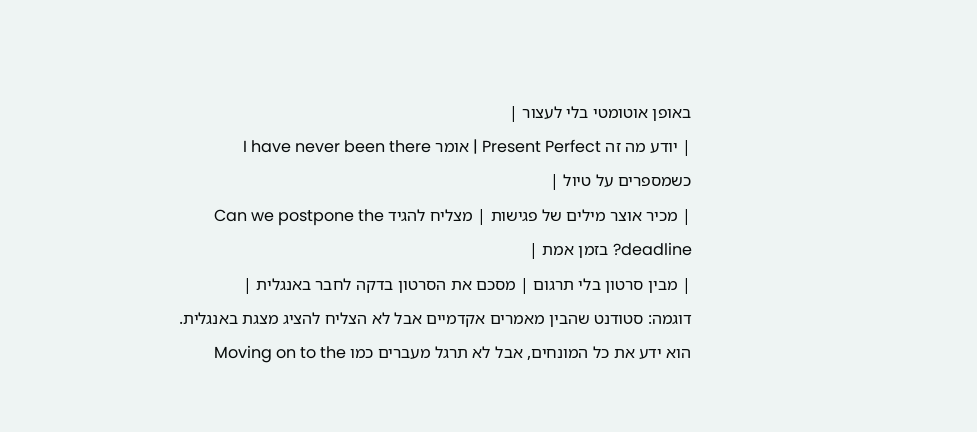באופן אוטומטי בלי לעצור |
| יודע מה זה Present Perfect | אומר I have never been there כשמספרים על טיול |
| מכיר אוצר מילים של פגישות | מצליח להגיד Can we postpone the deadline? בזמן אמת |
| מבין סרטון בלי תרגום | מסכם את הסרטון בדקה לחבר באנגלית |
דוגמה: סטודנט שהבין מאמרים אקדמיים אבל לא הצליח להציג מצגת באנגלית. הוא ידע את כל המונחים, אבל לא תרגל מעברים כמו Moving on to the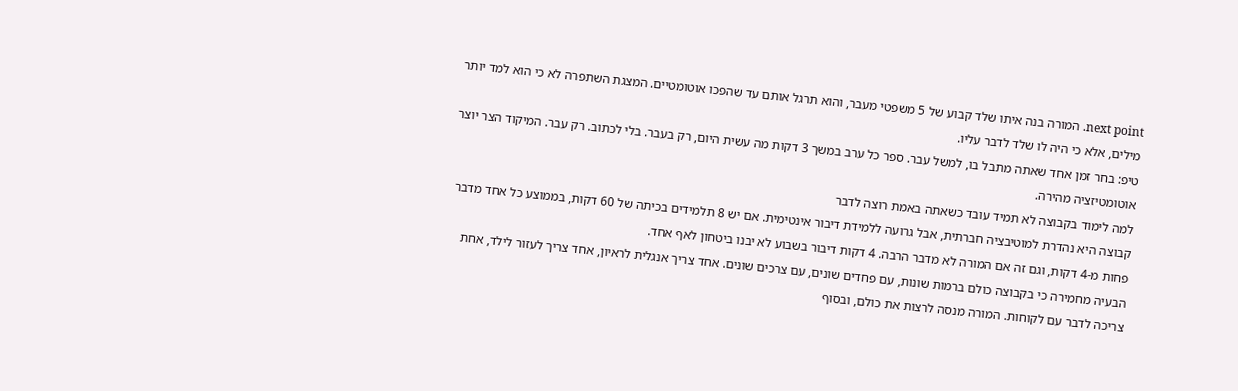next point. המורה בנה איתו שלד קבוע של 5 משפטי מעבר, והוא תרגל אותם עד שהפכו אוטומטיים. המצגת השתפרה לא כי הוא למד יותר מילים, אלא כי היה לו שלד לדבר עליו.
טיפ: בחר זמן אחד שאתה מתבל בו, למשל עבר. ספר כל ערב במשך 3 דקות מה עשית היום, רק בעבר. בלי לכתוב. רק עבר. המיקוד הצר יוצר אוטומטיזציה מהירה.
למה לימוד בקבוצה לא תמיד עובד כשאתה באמת רוצה לדבר
קבוצה היא נהדרת למוטיבציה חברתית, אבל גרועה ללמידת דיבור אינטימית. אם יש 8 תלמידים בכיתה של 60 דקות, בממוצע כל אחד מדבר פחות מ-4 דקות, וגם זה אם המורה לא מדבר הרבה. 4 דקות דיבור בשבוע לא יבנו ביטחון לאף אחד.
הבעיה מחמירה כי בקבוצה כולם ברמות שונות, עם פחדים שונים, עם צרכים שונים. אחד צריך אנגלית לראיון, אחד צריך לעזור לילד, אחת צריכה לדבר עם לקוחות. המורה מנסה לרצות את כולם, ובסוף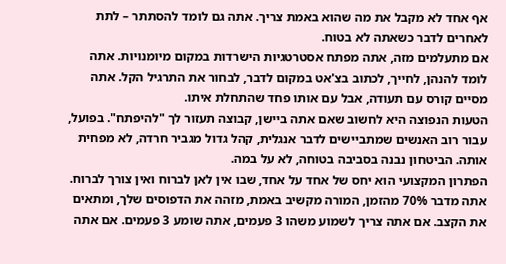אף אחד לא מקבל את מה שהוא באמת צריך. אתה גם לומד להסתתר – לתת לאחרים לדבר כשאתה לא בטוח.
אם מתעלמים מזה, אתה מפתח אסטרטגיות הישרדות במקום מיומנויות. אתה לומד להנהן, לחייך, לכתוב בצ'אט במקום לדבר, לבחור את התרגיל הקל. אתה מסיים קורס עם תעודה, אבל עם אותו פחד שהתחלת איתו.
הטעות הנפוצה היא לחשוב שאם אתה ביישן, קבוצה תעזור לך "להיפתח". בפועל, עבור רוב האנשים שמתביישים לדבר אנגלית, קהל גדול מגביר חרדה, לא מפחית אותה. הביטחון נבנה בסביבה בטוחה, לא על במה.
הפתרון המקצועי הוא יחס של אחד על אחד, שבו אין לאן לברוח ואין צורך לברוח. אתה מדבר 70% מהזמן, המורה מקשיב באמת, מזהה את הדפוסים שלך, ומתאים את הקצב. אם אתה צריך לשמוע משהו 3 פעמים, אתה שומע 3 פעמים. אם אתה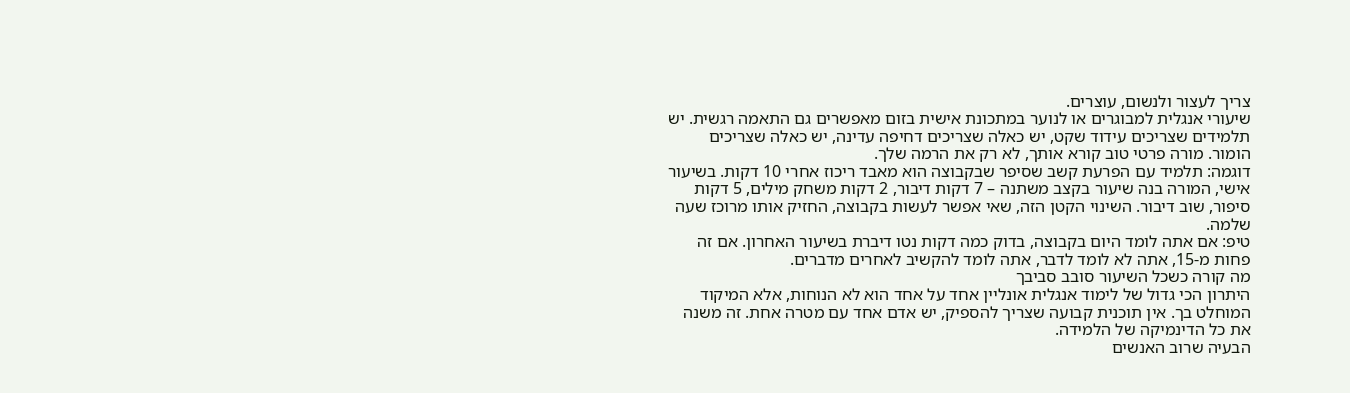צריך לעצור ולנשום, עוצרים.
שיעורי אנגלית למבוגרים או לנוער במתכונת אישית בזום מאפשרים גם התאמה רגשית. יש תלמידים שצריכים עידוד שקט, יש כאלה שצריכים דחיפה עדינה, יש כאלה שצריכים הומור. מורה פרטי טוב קורא אותך, לא רק את הרמה שלך.
דוגמה: תלמיד עם הפרעת קשב שסיפר שבקבוצה הוא מאבד ריכוז אחרי 10 דקות. בשיעור אישי, המורה בנה שיעור בקצב משתנה – 7 דקות דיבור, 2 דקות משחק מילים, 5 דקות סיפור, שוב דיבור. השינוי הקטן הזה, שאי אפשר לעשות בקבוצה, החזיק אותו מרוכז שעה שלמה.
טיפ: אם אתה לומד היום בקבוצה, בדוק כמה דקות נטו דיברת בשיעור האחרון. אם זה פחות מ-15, אתה לא לומד לדבר, אתה לומד להקשיב לאחרים מדברים.
מה קורה כשכל השיעור סובב סביבך
היתרון הכי גדול של לימוד אנגלית אונליין אחד על אחד הוא לא הנוחות, אלא המיקוד המוחלט בך. אין תוכנית קבועה שצריך להספיק, יש אדם אחד עם מטרה אחת. זה משנה את כל הדינמיקה של הלמידה.
הבעיה שרוב האנשים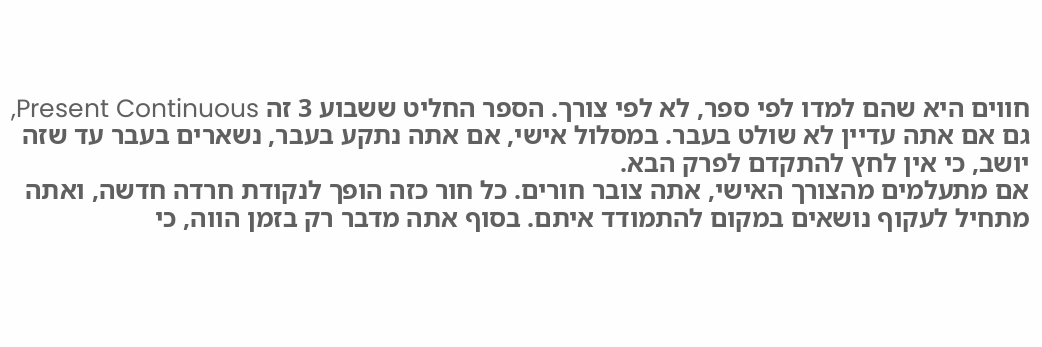חווים היא שהם למדו לפי ספר, לא לפי צורך. הספר החליט ששבוע 3 זה Present Continuous, גם אם אתה עדיין לא שולט בעבר. במסלול אישי, אם אתה נתקע בעבר, נשארים בעבר עד שזה יושב, כי אין לחץ להתקדם לפרק הבא.
אם מתעלמים מהצורך האישי, אתה צובר חורים. כל חור כזה הופך לנקודת חרדה חדשה, ואתה מתחיל לעקוף נושאים במקום להתמודד איתם. בסוף אתה מדבר רק בזמן הווה, כי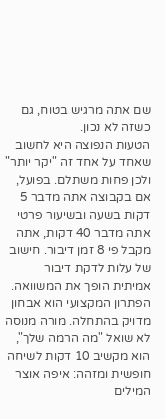שם אתה מרגיש בטוח, גם כשזה לא נכון.
הטעות הנפוצה היא לחשוב שאחד על אחד זה "יקר יותר" ולכן פחות משתלם. בפועל, אם בקבוצה אתה מדבר 5 דקות בשעה ובשיעור פרטי אתה מדבר 40 דקות, אתה מקבל פי 8 זמן דיבור. חישוב של עלות לדקת דיבור אמיתית הופך את המשוואה.
הפתרון המקצועי הוא אבחון מדויק בהתחלה. מורה מנוסה לא שואל "מה הרמה שלך", הוא מקשיב 10 דקות לשיחה חופשית ומזהה: איפה אוצר המילים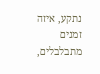נתקע, איזה זמנים מתבלבלים,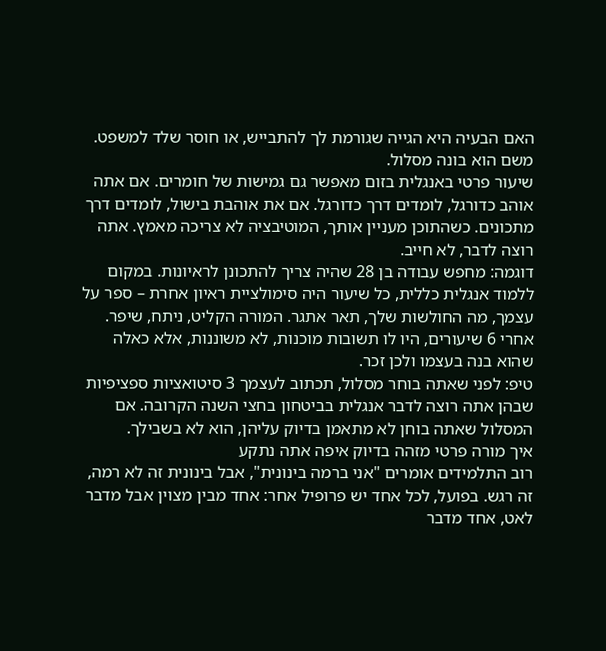האם הבעיה היא הגייה שגורמת לך להתבייש, או חוסר שלד למשפט. משם הוא בונה מסלול.
שיעור פרטי באנגלית בזום מאפשר גם גמישות של חומרים. אם אתה אוהב כדורגל, לומדים דרך כדורגל. אם את אוהבת בישול, לומדים דרך מתכונים. כשהתוכן מעניין אותך, המוטיבציה לא צריכה מאמץ. אתה רוצה לדבר, לא חייב.
דוגמה: מחפש עבודה בן 28 שהיה צריך להתכונן לראיונות. במקום ללמוד אנגלית כללית, כל שיעור היה סימולציית ראיון אחרת – ספר על עצמך, מה החולשות שלך, תאר אתגר. המורה הקליט, ניתח, שיפר. אחרי 6 שיעורים, היו לו תשובות מוכנות, לא משוננות, אלא כאלה שהוא בנה בעצמו ולכן זכר.
טיפ: לפני שאתה בוחר מסלול, תכתוב לעצמך 3 סיטואציות ספציפיות שבהן אתה רוצה לדבר אנגלית בביטחון בחצי השנה הקרובה. אם המסלול שאתה בוחן לא מתאמן בדיוק עליהן, הוא לא בשבילך.
איך מורה פרטי מזהה בדיוק איפה אתה נתקע
רוב התלמידים אומרים "אני ברמה בינונית", אבל בינונית זה לא רמה, זה רגש. בפועל, לכל אחד יש פרופיל אחר: אחד מבין מצוין אבל מדבר לאט, אחד מדבר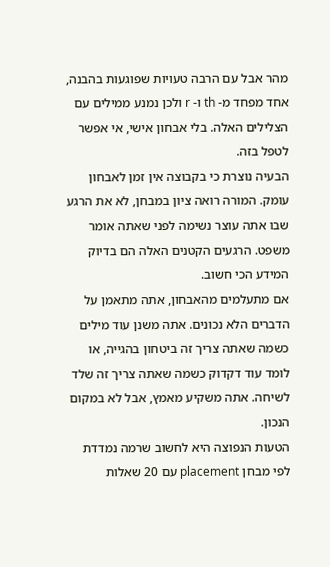מהר אבל עם הרבה טעויות שפוגעות בהבנה, אחד מפחד מ- th ו- r ולכן נמנע ממילים עם הצלילים האלה. בלי אבחון אישי, אי אפשר לטפל בזה.
הבעיה נוצרת כי בקבוצה אין זמן לאבחון עומק. המורה רואה ציון במבחן, לא את הרגע שבו אתה עוצר נשימה לפני שאתה אומר משפט. הרגעים הקטנים האלה הם בדיוק המידע הכי חשוב.
אם מתעלמים מהאבחון, אתה מתאמן על הדברים הלא נכונים. אתה משנן עוד מילים כשמה שאתה צריך זה ביטחון בהגייה, או לומד עוד דקדוק כשמה שאתה צריך זה שלד לשיחה. אתה משקיע מאמץ, אבל לא במקום הנכון.
הטעות הנפוצה היא לחשוב שרמה נמדדת לפי מבחן placement עם 20 שאלות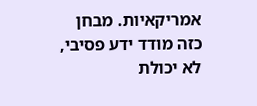אמריקאיות. מבחן כזה מודד ידע פסיבי, לא יכולת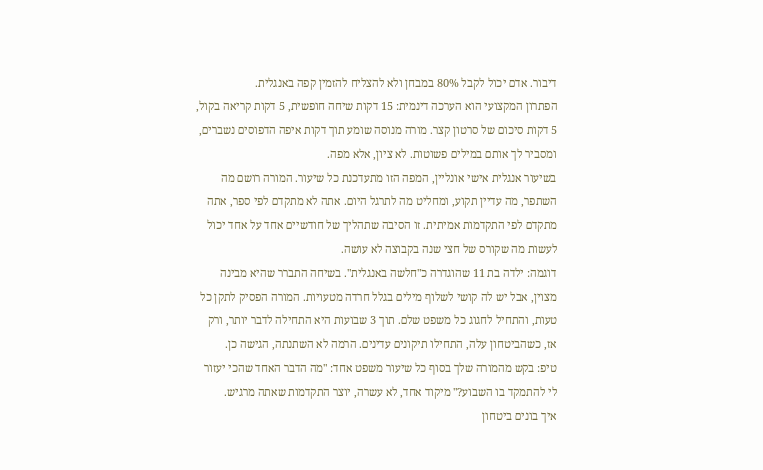דיבור. אדם יכול לקבל 80% במבחן ולא להצליח להזמין קפה באנגלית.
הפתרון המקצועי הוא הערכה דינמית: 15 דקות שיחה חופשית, 5 דקות קריאה בקול, 5 דקות סיכום של סרטון קצר. מורה מנוסה שומע תוך דקות איפה הדפוסים נשברים, ומסביר לך אותם במילים פשוטות. לא ציון, אלא מפה.
בשיעור אנגלית אישי אונליין, המפה הזו מתעדכנת כל שיעור. המורה רושם מה השתפר, מה עדיין תקוע, ומחליט מה לתרגל היום. אתה לא מתקדם לפי ספר, אתה מתקדם לפי התקדמות אמיתית. זו הסיבה שתהליך של חודשיים אחד על אחד יכול לעשות מה שקורס של חצי שנה בקבוצה לא עושה.
דוגמה: ילדה בת 11 שהוגדרה כ"חלשה באנגלית". בשיחה התברר שהיא מבינה מצוין, אבל יש לה קושי לשלוף מילים בגלל חרדה מטעויות. המורה הפסיק לתקן כל טעות, והתחיל לחגוג כל משפט שלם. תוך 3 שבועות היא התחילה לדבר יותר, ורק אז, כשהביטחון עלה, התחילו תיקונים עדינים. הרמה לא השתנתה, הגישה כן.
טיפ: בקש מהמורה שלך בסוף כל שיעור משפט אחד: "מה הדבר האחד שהכי יעזור לי להתמקד בו השבוע?" מיקוד אחד, לא עשרה, יוצר התקדמות שאתה מרגיש.
איך בונים ביטחון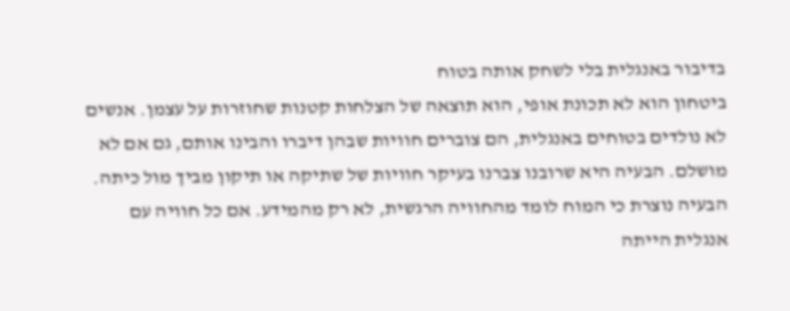בדיבור באנגלית בלי לשחק אותה בטוח
ביטחון הוא לא תכונת אופי, הוא תוצאה של הצלחות קטנות שחוזרות על עצמן. אנשים לא נולדים בטוחים באנגלית, הם צוברים חוויות שבהן דיברו והבינו אותם, גם אם לא מושלם. הבעיה היא שרובנו צברנו בעיקר חוויות של שתיקה או תיקון מביך מול כיתה.
הבעיה נוצרת כי המוח לומד מהחוויה הרגשית, לא רק מהמידע. אם כל חוויה עם אנגלית הייתה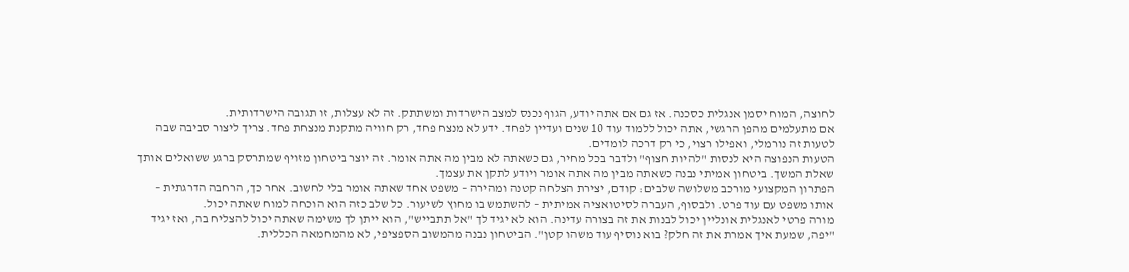לחוצה, המוח יסמן אנגלית כסכנה. אז גם אם אתה יודע, הגוף נכנס למצב הישרדות ומשתתק. זה לא עצלות, זו תגובה הישרדותית.
אם מתעלמים מהפן הרגשי, אתה יכול ללמוד עוד 10 שנים ועדיין לפחד. ידע לא מנצח פחד, רק חוויה מתקנת מנצחת פחד. צריך ליצור סביבה שבה לטעות זה נורמלי, ואפילו רצוי, כי רק דרכה לומדים.
הטעות הנפוצה היא לנסות "להיות חצוף" ולדבר בכל מחיר, גם כשאתה לא מבין מה אתה אומר. זה יוצר ביטחון מזויף שמתרסק ברגע ששואלים אותך שאלת המשך. ביטחון אמיתי נבנה כשאתה מבין מה אתה אומר ויודע לתקן את עצמך.
הפתרון המקצועי מורכב משלושה שלבים: קודם, יצירת הצלחה קטנה ומהירה – משפט אחד שאתה אומר בלי לחשוב. אחר כך, הרחבה הדרגתית – אותו משפט עם עוד פרט. ולבסוף, העברה לסיטואציה אמיתית – להשתמש בו מחוץ לשיעור. כל שלב כזה הוא הוכחה למוח שאתה יכול.
מורה פרטי לאנגלית אונליין יכול לבנות את זה בצורה עדינה. הוא לא יגיד לך "אל תתבייש", הוא ייתן לך משימה שאתה יכול להצליח בה, ואז יגיד "יפה, שמעת איך אמרת את זה חלק? בוא נוסיף עוד משהו קטן". הביטחון נבנה מהמשוב הספציפי, לא מהמחמאה הכללית.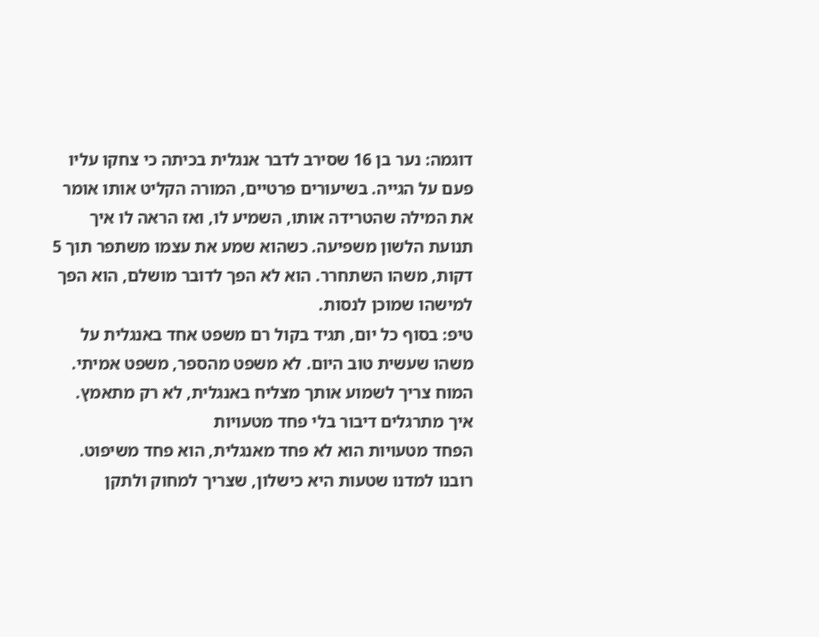דוגמה: נער בן 16 שסירב לדבר אנגלית בכיתה כי צחקו עליו פעם על הגייה. בשיעורים פרטיים, המורה הקליט אותו אומר את המילה שהטרידה אותו, השמיע לו, ואז הראה לו איך תנועת הלשון משפיעה. כשהוא שמע את עצמו משתפר תוך 5 דקות, משהו השתחרר. הוא לא הפך לדובר מושלם, הוא הפך למישהו שמוכן לנסות.
טיפ: בסוף כל יום, תגיד בקול רם משפט אחד באנגלית על משהו שעשית טוב היום. לא משפט מהספר, משפט אמיתי. המוח צריך לשמוע אותך מצליח באנגלית, לא רק מתאמץ.
איך מתרגלים דיבור בלי פחד מטעויות
הפחד מטעויות הוא לא פחד מאנגלית, הוא פחד משיפוט. רובנו למדנו שטעות היא כישלון, שצריך למחוק ולתקן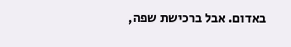באדום. אבל ברכישת שפה,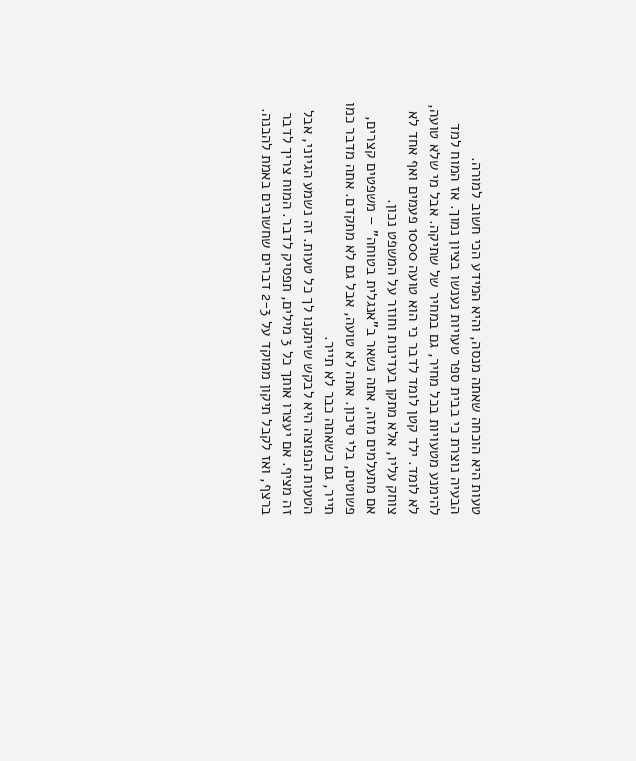טעות היא הוכחה שאתה מנסה, והיא המידע הכי חשוב למורה.
הבעיה נוצרת כי בבית ספר טעויות נענשו בציון נמוך. אז המוח למד להימנע מטעויות בכל מחיר, גם במחיר של שתיקה. אבל מי שלא טועה, לא לומד. ילד קטן לומד לדבר כי הוא טועה 1000 פעמים ואף אחד לא צוחק עליו, אלא מתקן בעדינות וחוזר על המשפט נכון.
אם מתעלמים מזה, אתה נשאר ב"אנגלית בטוחה" – משפטים קצרים, פשוטים, בלי סיכון. אתה לא טועה, אבל גם לא מתקדם. אתה מדבר כמו תייר, גם כשאתה כבר לא תייר.
הטעות הנפוצה היא לבקש שיתקנו לך כל טעות. זה נשמע הגיוני, אבל זה מציף. אם יעצרו אותך כל 3 מילים, תפסיק לדבר. המוח צריך לדבר ברצף, ואז לקבל תיקון ממוקד על 2-3 דברים שחשובים באמת להבנה.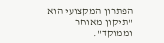הפתרון המקצועי הוא "תיקון מאוחר וממוקד".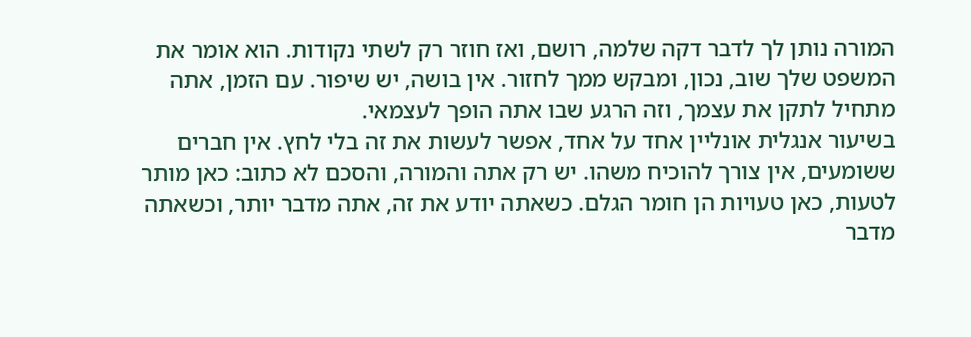המורה נותן לך לדבר דקה שלמה, רושם, ואז חוזר רק לשתי נקודות. הוא אומר את המשפט שלך שוב, נכון, ומבקש ממך לחזור. אין בושה, יש שיפור. עם הזמן, אתה מתחיל לתקן את עצמך, וזה הרגע שבו אתה הופך לעצמאי.
בשיעור אנגלית אונליין אחד על אחד, אפשר לעשות את זה בלי לחץ. אין חברים ששומעים, אין צורך להוכיח משהו. יש רק אתה והמורה, והסכם לא כתוב: כאן מותר לטעות, כאן טעויות הן חומר הגלם. כשאתה יודע את זה, אתה מדבר יותר, וכשאתה מדבר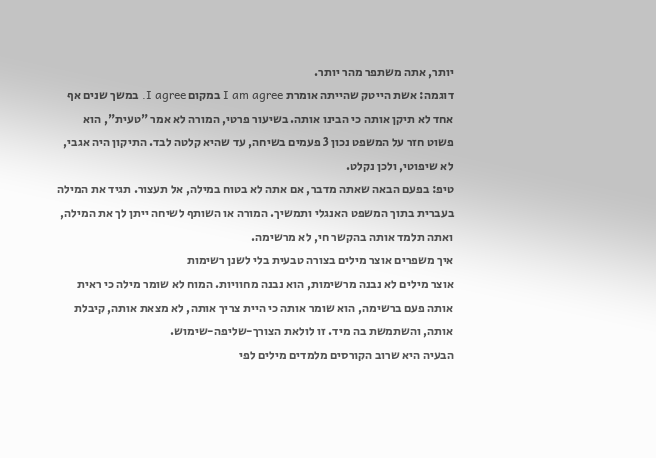יותר, אתה משתפר מהר יותר.
דוגמה: אשת הייטק שהייתה אומרת I am agree במקום I agree. במשך שנים אף אחד לא תיקן אותה כי הבינו אותה. בשיעור פרטי, המורה לא אמר "טעית", הוא פשוט חזר על המשפט נכון 3 פעמים בשיחה, עד שהיא קלטה לבד. התיקון היה אגבי, לא שיפוטי, ולכן נקלט.
טיפ: בפעם הבאה שאתה מדבר, אם אתה לא בטוח במילה, אל תעצור. תגיד את המילה בעברית בתוך המשפט האנגלי ותמשיך. המורה או השותף לשיחה ייתן לך את המילה, ואתה תלמד אותה בהקשר חי, לא מרשימה.
איך משפרים אוצר מילים בצורה טבעית בלי לשנן רשימות
אוצר מילים לא נבנה מרשימות, הוא נבנה מחוויות. המוח לא שומר מילה כי ראית אותה פעם ברשימה, הוא שומר אותה כי היית צריך אותה, לא מצאת אותה, קיבלת אותה, והשתמשת בה מיד. זו לולאת הצורך-שליפה-שימוש.
הבעיה היא שרוב הקורסים מלמדים מילים לפי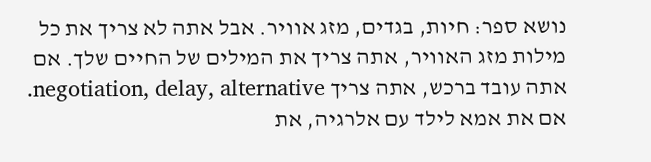נושא ספר: חיות, בגדים, מזג אוויר. אבל אתה לא צריך את כל מילות מזג האוויר, אתה צריך את המילים של החיים שלך. אם אתה עובד ברכש, אתה צריך negotiation, delay, alternative. אם את אמא לילד עם אלרגיה, את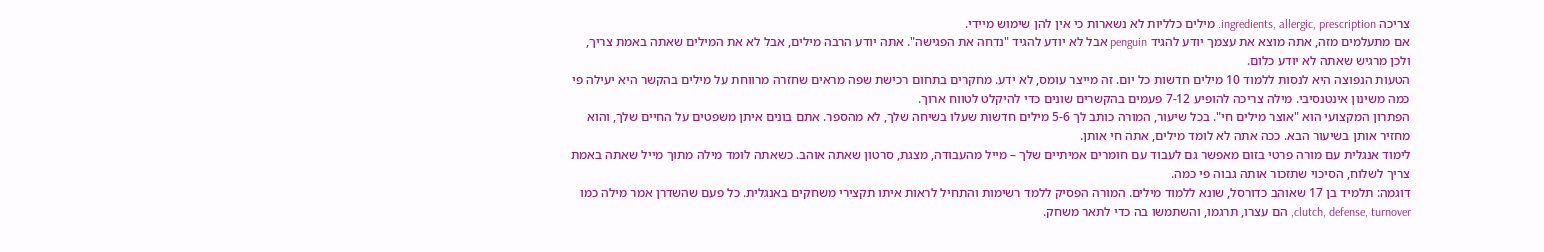צריכה ingredients, allergic, prescription. מילים כלליות לא נשארות כי אין להן שימוש מיידי.
אם מתעלמים מזה, אתה מוצא את עצמך יודע להגיד penguin אבל לא יודע להגיד "נדחה את הפגישה". אתה יודע הרבה מילים, אבל לא את המילים שאתה באמת צריך, ולכן מרגיש שאתה לא יודע כלום.
הטעות הנפוצה היא לנסות ללמוד 10 מילים חדשות כל יום. זה מייצר עומס, לא ידע. מחקרים בתחום רכישת שפה מראים שחזרה מרווחת על מילים בהקשר היא יעילה פי כמה משינון אינטנסיבי. מילה צריכה להופיע 7-12 פעמים בהקשרים שונים כדי להיקלט לטווח ארוך.
הפתרון המקצועי הוא "אוצר מילים חי". בכל שיעור, המורה כותב לך 5-6 מילים חדשות שעלו בשיחה שלך, לא מהספר. אתם בונים איתן משפטים על החיים שלך, והוא מחזיר אותן בשיעור הבא. ככה אתה לא לומד מילים, אתה חי אותן.
לימוד אנגלית עם מורה פרטי בזום מאפשר גם לעבוד עם חומרים אמיתיים שלך – מייל מהעבודה, מצגת, סרטון שאתה אוהב. כשאתה לומד מילה מתוך מייל שאתה באמת צריך לשלוח, הסיכוי שתזכור אותה גבוה פי כמה.
דוגמה: תלמיד בן 17 שאוהב כדורסל, שונא ללמוד מילים. המורה הפסיק ללמד רשימות והתחיל לראות איתו תקצירי משחקים באנגלית. כל פעם שהשדרן אמר מילה כמו clutch, defense, turnover, הם עצרו, תרגמו, והשתמשו בה כדי לתאר משחק.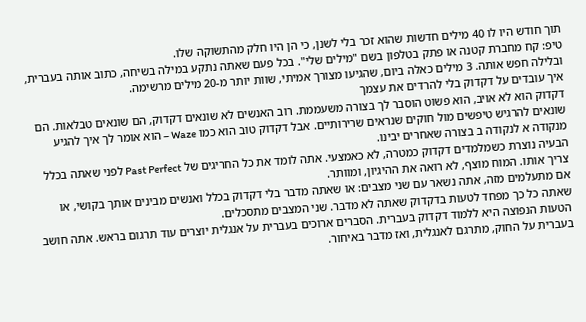תוך חודש היו לו 40 מילים חדשות שהוא זכר בלי לשנן, כי הן היו חלק מהתשוקה שלו.
טיפ: קח מחברת קטנה או פתק בטלפון בשם "מילים שלי". בכל פעם שאתה נתקע במילה בשיחה, כתוב אותה בעברית, ובלילה חפש אותה. 3 מילים כאלה ביום, שהגיעו מצורך אמיתי, שוות יותר מ-20 מילים מרשימה.
איך עובדים על דקדוק בלי להרדים את עצמך
דקדוק הוא לא אויב, הוא פשוט הוסבר לך בצורה משעממת. רוב האנשים לא שונאים דקדוק, הם שונאים טבלאות. הם שונאים להרגיש טיפשים מול חוקים שנראים שרירותיים. אבל דקדוק טוב הוא כמו Waze – הוא אומר לך איך להגיע מנקודה א לנקודה ב בצורה שאחרים יבינו.
הבעיה נוצרת כשמלמדים דקדוק כמטרה, לא כאמצעי. אתה לומד את כל החריגים של Past Perfect לפני שאתה בכלל צריך אותו. המוח מוצף, לא רואה את ההיגיון, ומוותר.
אם מתעלמים מזה, אתה נשאר עם שני מצבים: או שאתה מדבר בלי דקדוק בכלל ואנשים מבינים אותך בקושי, או שאתה כל כך מפחד לטעות בדקדוק שאתה לא מדבר. שני המצבים מתסכלים.
הטעות הנפוצה היא ללמוד דקדוק בעברית. הסברים ארוכים בעברית על אנגלית יוצרים עוד תרגום בראש. אתה חושב בעברית על החוק, מתרגם לאנגלית, ואז מדבר באיחור.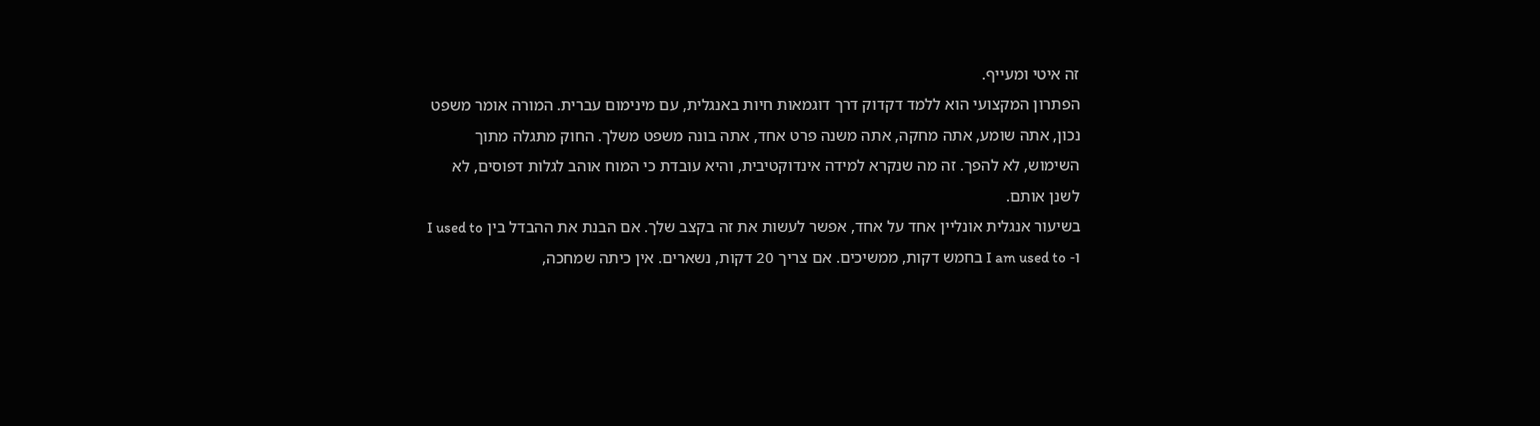זה איטי ומעייף.
הפתרון המקצועי הוא ללמד דקדוק דרך דוגמאות חיות באנגלית, עם מינימום עברית. המורה אומר משפט נכון, אתה שומע, אתה מחקה, אתה משנה פרט אחד, אתה בונה משפט משלך. החוק מתגלה מתוך השימוש, לא להפך. זה מה שנקרא למידה אינדוקטיבית, והיא עובדת כי המוח אוהב לגלות דפוסים, לא לשנן אותם.
בשיעור אנגלית אונליין אחד על אחד, אפשר לעשות את זה בקצב שלך. אם הבנת את ההבדל בין I used to ו- I am used to בחמש דקות, ממשיכים. אם צריך 20 דקות, נשארים. אין כיתה שמחכה,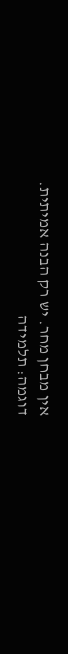אין מבחן מחר. יש רק הבנה אמיתית.
דוגמה: תלמידה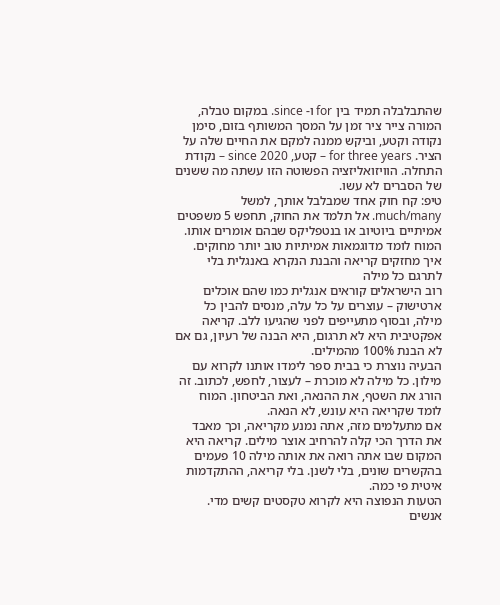שהתבלבלה תמיד בין for ו- since. במקום טבלה, המורה צייר ציר זמן על המסך המשותף בזום, סימן נקודה וקטע, וביקש ממנה למקם את החיים שלה על הציר. for three years – קטע, since 2020 – נקודת התחלה. הוויזואליזציה הפשוטה הזו עשתה מה ששנים של הסברים לא עשו.
טיפ: קח חוק אחד שמבלבל אותך, למשל much/many. אל תלמד את החוק, תחפש 5 משפטים אמיתיים ביוטיוב או בנטפליקס שבהם אומרים אותו. המוח לומד מדוגמאות אמיתיות טוב יותר מחוקים.
איך מחזקים קריאה והבנת הנקרא באנגלית בלי לתרגם כל מילה
רוב הישראלים קוראים אנגלית כמו שהם אוכלים ארטישוק – עוצרים על כל עלה, מנסים להבין כל מילה, ובסוף מתעייפים לפני שהגיעו ללב. קריאה אפקטיבית היא לא תרגום, היא הבנה של רעיון, גם אם לא הבנת 100% מהמילים.
הבעיה נוצרת כי בבית ספר לימדו אותנו לקרוא עם מילון. כל מילה לא מוכרת – לעצור, לחפש, לכתוב. זה הורג את השטף, את ההנאה, ואת הביטחון. המוח לומד שקריאה היא עונש, לא הנאה.
אם מתעלמים מזה, אתה נמנע מקריאה, וכך מאבד את הדרך הכי קלה להרחיב אוצר מילים. קריאה היא המקום שבו אתה רואה את אותה מילה 10 פעמים בהקשרים שונים, בלי לשנן. בלי קריאה, ההתקדמות איטית פי כמה.
הטעות הנפוצה היא לקרוא טקסטים קשים מדי. אנשים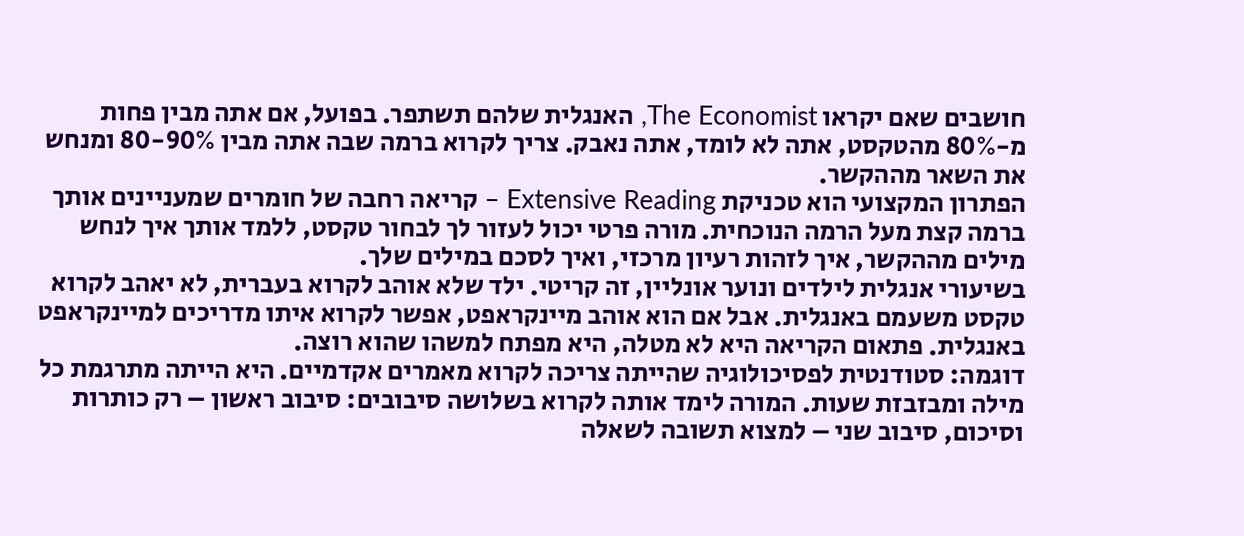חושבים שאם יקראו The Economist, האנגלית שלהם תשתפר. בפועל, אם אתה מבין פחות מ-80% מהטקסט, אתה לא לומד, אתה נאבק. צריך לקרוא ברמה שבה אתה מבין 80-90% ומנחש את השאר מההקשר.
הפתרון המקצועי הוא טכניקת Extensive Reading – קריאה רחבה של חומרים שמעניינים אותך ברמה קצת מעל הרמה הנוכחית. מורה פרטי יכול לעזור לך לבחור טקסט, ללמד אותך איך לנחש מילים מההקשר, איך לזהות רעיון מרכזי, ואיך לסכם במילים שלך.
בשיעורי אנגלית לילדים ונוער אונליין, זה קריטי. ילד שלא אוהב לקרוא בעברית, לא יאהב לקרוא טקסט משעמם באנגלית. אבל אם הוא אוהב מיינקראפט, אפשר לקרוא איתו מדריכים למיינקראפט באנגלית. פתאום הקריאה היא לא מטלה, היא מפתח למשהו שהוא רוצה.
דוגמה: סטודנטית לפסיכולוגיה שהייתה צריכה לקרוא מאמרים אקדמיים. היא הייתה מתרגמת כל מילה ומבזבזת שעות. המורה לימד אותה לקרוא בשלושה סיבובים: סיבוב ראשון – רק כותרות וסיכום, סיבוב שני – למצוא תשובה לשאלה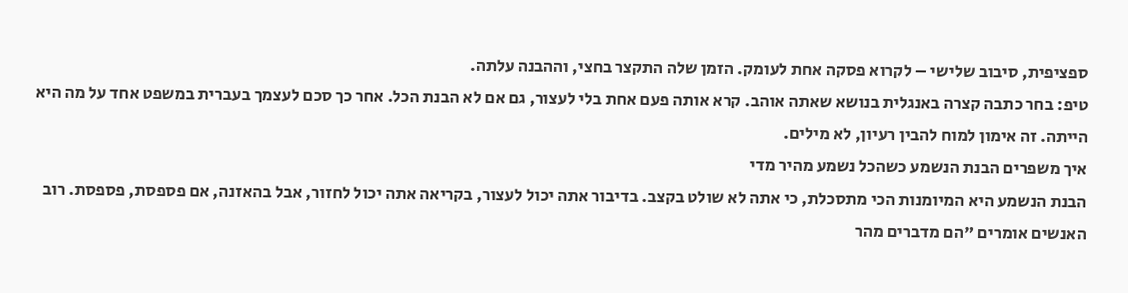ספציפית, סיבוב שלישי – לקרוא פסקה אחת לעומק. הזמן שלה התקצר בחצי, וההבנה עלתה.
טיפ: בחר כתבה קצרה באנגלית בנושא שאתה אוהב. קרא אותה פעם אחת בלי לעצור, גם אם לא הבנת הכל. אחר כך סכם לעצמך בעברית במשפט אחד על מה היא הייתה. זה אימון למוח להבין רעיון, לא מילים.
איך משפרים הבנת הנשמע כשהכל נשמע מהיר מדי
הבנת הנשמע היא המיומנות הכי מתסכלת, כי אתה לא שולט בקצב. בדיבור אתה יכול לעצור, בקריאה אתה יכול לחזור, אבל בהאזנה, אם פספסת, פספסת. רוב האנשים אומרים "הם מדברים מהר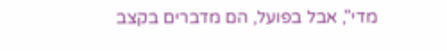מדי", אבל בפועל, הם מדברים בקצב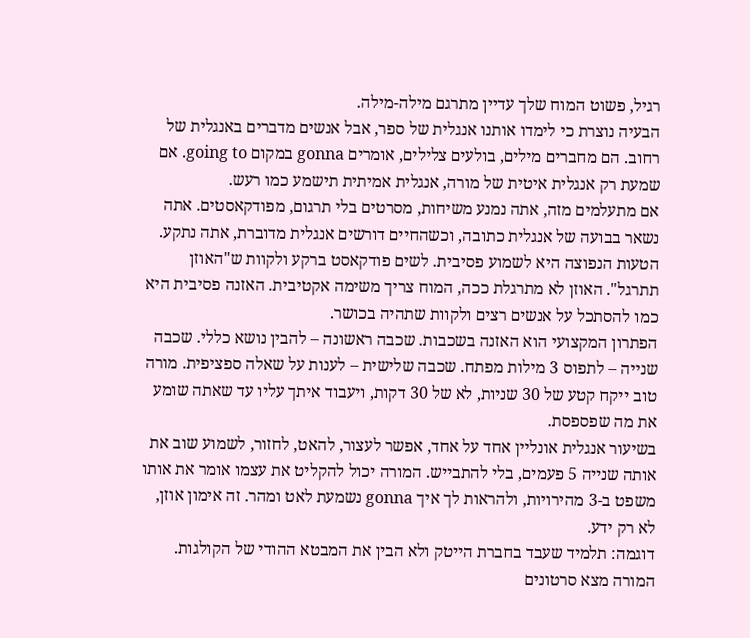רגיל, פשוט המוח שלך עדיין מתרגם מילה-מילה.
הבעיה נוצרת כי לימדו אותנו אנגלית של ספר, אבל אנשים מדברים באנגלית של רחוב. הם מחברים מילים, בולעים צלילים, אומרים gonna במקום going to. אם שמעת רק אנגלית איטית של מורה, אנגלית אמיתית תישמע כמו רעש.
אם מתעלמים מזה, אתה נמנע משיחות, מסרטים בלי תרגום, מפודקאסטים. אתה נשאר בבועה של אנגלית כתובה, וכשהחיים דורשים אנגלית מדוברת, אתה נתקע.
הטעות הנפוצה היא לשמוע פסיבית. לשים פודקאסט ברקע ולקוות ש"האוזן תתרגל". האוזן לא מתרגלת ככה, המוח צריך משימה אקטיבית. האזנה פסיבית היא כמו להסתכל על אנשים רצים ולקוות שתהיה בכושר.
הפתרון המקצועי הוא האזנה בשכבות. שכבה ראשונה – להבין נושא כללי. שכבה שנייה – לתפוס 3 מילות מפתח. שכבה שלישית – לענות על שאלה ספציפית. מורה טוב ייקח קטע של 30 שניות, לא של 30 דקות, ויעבוד איתך עליו עד שאתה שומע את מה שפספסת.
בשיעור אנגלית אונליין אחד על אחד, אפשר לעצור, להאט, לחזור, לשמוע שוב את אותה שנייה 5 פעמים, בלי להתבייש. המורה יכול להקליט את עצמו אומר את אותו משפט ב-3 מהירויות, ולהראות לך איך gonna נשמעת לאט ומהר. זה אימון אוזן, לא רק ידע.
דוגמה: תלמיד שעבד בחברת הייטק ולא הבין את המבטא ההודי של הקולגות. המורה מצא סרטונים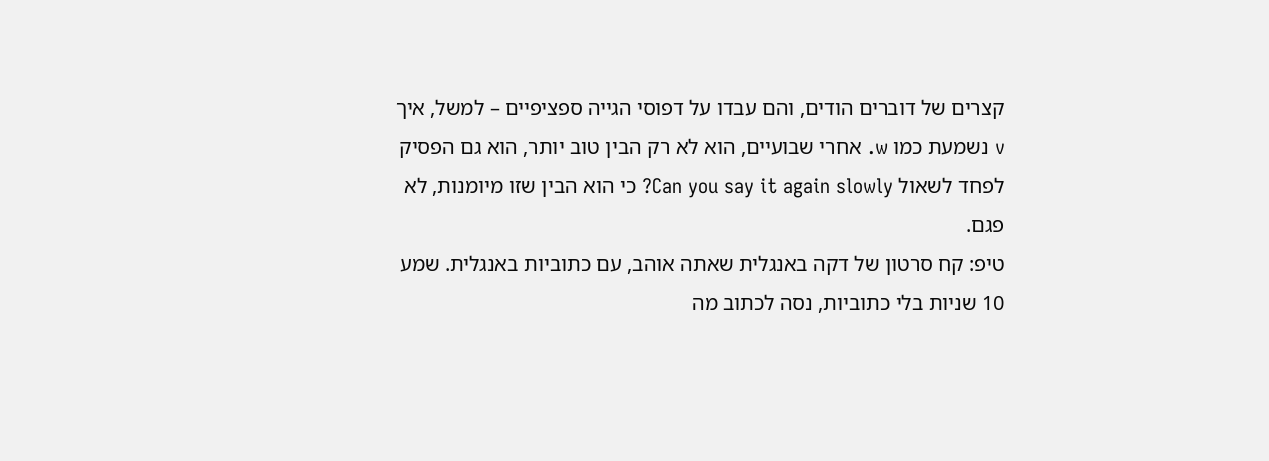קצרים של דוברים הודים, והם עבדו על דפוסי הגייה ספציפיים – למשל, איך v נשמעת כמו w. אחרי שבועיים, הוא לא רק הבין טוב יותר, הוא גם הפסיק לפחד לשאול Can you say it again slowly? כי הוא הבין שזו מיומנות, לא פגם.
טיפ: קח סרטון של דקה באנגלית שאתה אוהב, עם כתוביות באנגלית. שמע 10 שניות בלי כתוביות, נסה לכתוב מה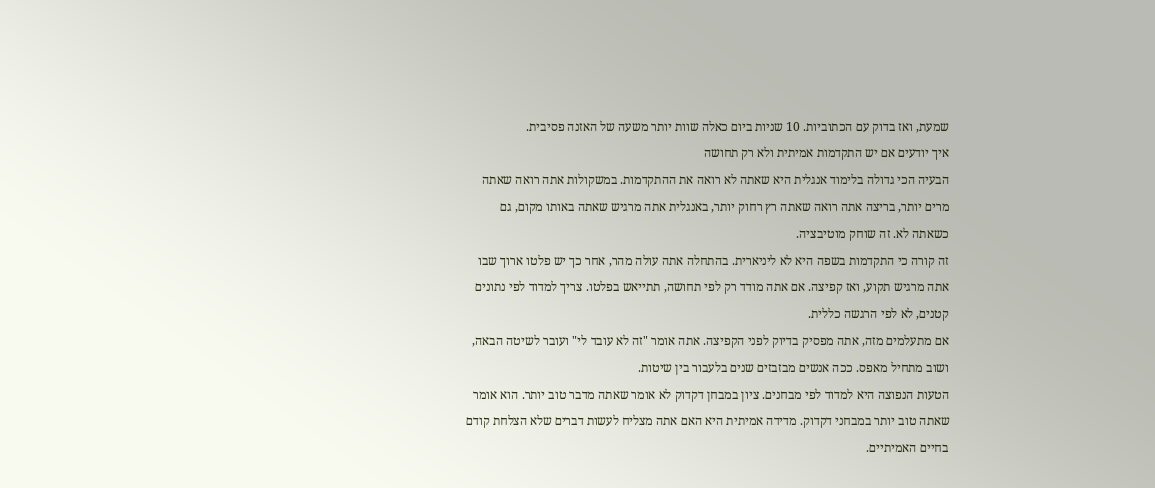שמעת, ואז בדוק עם הכתוביות. 10 שניות ביום כאלה שוות יותר משעה של האזנה פסיבית.
איך יודעים אם יש התקדמות אמיתית ולא רק תחושה
הבעיה הכי גדולה בלימוד אנגלית היא שאתה לא רואה את ההתקדמות. במשקולות אתה רואה שאתה מרים יותר, בריצה אתה רואה שאתה רץ רחוק יותר, באנגלית אתה מרגיש שאתה באותו מקום, גם כשאתה לא. זה שוחק מוטיבציה.
זה קורה כי התקדמות בשפה היא לא ליניארית. בהתחלה אתה עולה מהר, אחר כך יש פלטו ארוך שבו אתה מרגיש תקוע, ואז קפיצה. אם אתה מודד רק לפי תחושה, תתייאש בפלטו. צריך למדוד לפי נתונים קטנים, לא לפי הרגשה כללית.
אם מתעלמים מזה, אתה מפסיק בדיוק לפני הקפיצה. אתה אומר "זה לא עובד לי" ועובר לשיטה הבאה, ושוב מתחיל מאפס. ככה אנשים מבזבזים שנים בלעבור בין שיטות.
הטעות הנפוצה היא למדוד לפי מבחנים. ציון במבחן דקדוק לא אומר שאתה מדבר טוב יותר. הוא אומר שאתה טוב יותר במבחני דקדוק. מדידה אמיתית היא האם אתה מצליח לעשות דברים שלא הצלחת קודם בחיים האמיתיים.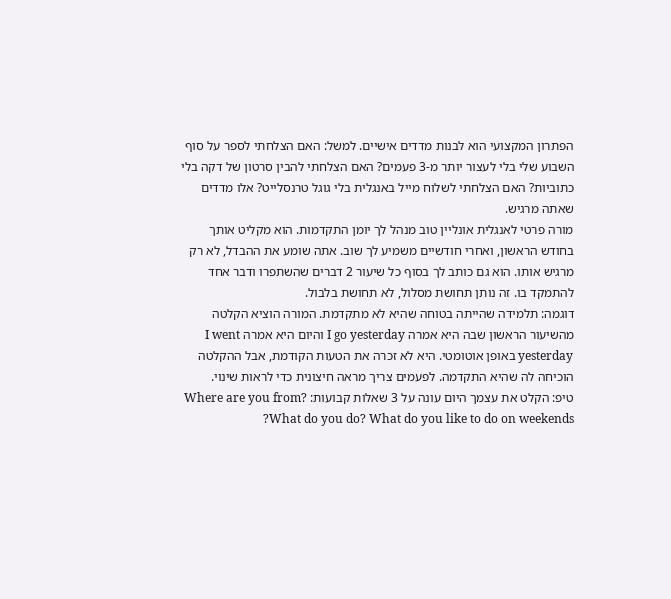הפתרון המקצועי הוא לבנות מדדים אישיים. למשל: האם הצלחתי לספר על סוף השבוע שלי בלי לעצור יותר מ-3 פעמים? האם הצלחתי להבין סרטון של דקה בלי כתוביות? האם הצלחתי לשלוח מייל באנגלית בלי גוגל טרנסלייט? אלו מדדים שאתה מרגיש.
מורה פרטי לאנגלית אונליין טוב מנהל לך יומן התקדמות. הוא מקליט אותך בחודש הראשון, ואחרי חודשיים משמיע לך שוב. אתה שומע את ההבדל, לא רק מרגיש אותו. הוא גם כותב לך בסוף כל שיעור 2 דברים שהשתפרו ודבר אחד להתמקד בו. זה נותן תחושת מסלול, לא תחושת בלבול.
דוגמה: תלמידה שהייתה בטוחה שהיא לא מתקדמת. המורה הוציא הקלטה מהשיעור הראשון שבה היא אמרה I go yesterday והיום היא אמרה I went yesterday באופן אוטומטי. היא לא זכרה את הטעות הקודמת, אבל ההקלטה הוכיחה לה שהיא התקדמה. לפעמים צריך מראה חיצונית כדי לראות שינוי.
טיפ: הקלט את עצמך היום עונה על 3 שאלות קבועות: Where are you from? What do you do? What do you like to do on weekends?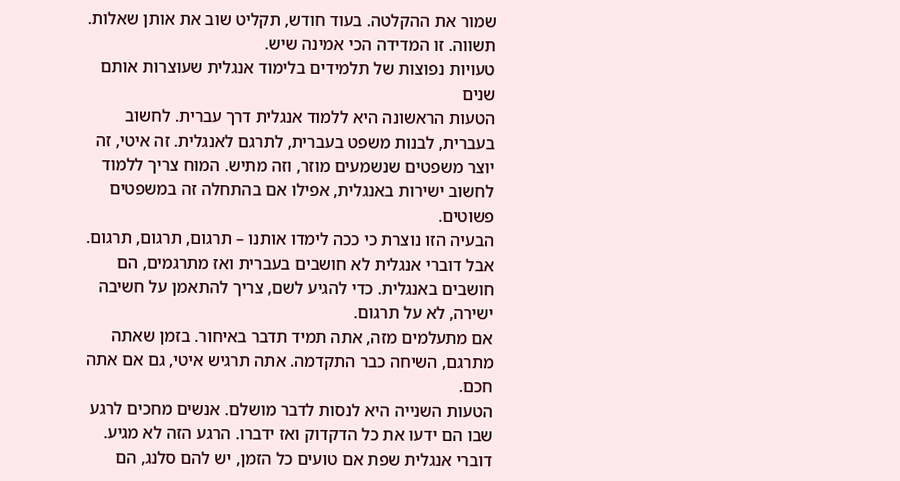שמור את ההקלטה. בעוד חודש, תקליט שוב את אותן שאלות. תשווה. זו המדידה הכי אמינה שיש.
טעויות נפוצות של תלמידים בלימוד אנגלית שעוצרות אותם שנים
הטעות הראשונה היא ללמוד אנגלית דרך עברית. לחשוב בעברית, לבנות משפט בעברית, לתרגם לאנגלית. זה איטי, זה יוצר משפטים שנשמעים מוזר, וזה מתיש. המוח צריך ללמוד לחשוב ישירות באנגלית, אפילו אם בהתחלה זה במשפטים פשוטים.
הבעיה הזו נוצרת כי ככה לימדו אותנו – תרגום, תרגום, תרגום. אבל דוברי אנגלית לא חושבים בעברית ואז מתרגמים, הם חושבים באנגלית. כדי להגיע לשם, צריך להתאמן על חשיבה ישירה, לא על תרגום.
אם מתעלמים מזה, אתה תמיד תדבר באיחור. בזמן שאתה מתרגם, השיחה כבר התקדמה. אתה תרגיש איטי, גם אם אתה חכם.
הטעות השנייה היא לנסות לדבר מושלם. אנשים מחכים לרגע שבו הם ידעו את כל הדקדוק ואז ידברו. הרגע הזה לא מגיע. דוברי אנגלית שפת אם טועים כל הזמן, יש להם סלנג, הם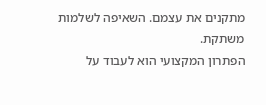מתקנים את עצמם. השאיפה לשלמות משתקת.
הפתרון המקצועי הוא לעבוד על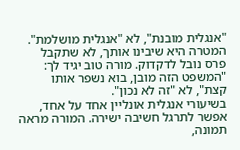"אנגלית מובנת", לא "אנגלית מושלמת". המטרה היא שיבינו אותך, לא שתקבל פרס נובל לדקדוק. מורה טוב יגיד לך: "המשפט הזה מובן, בוא נשפר אותו קצת", לא "זה לא נכון".
בשיעורי אנגלית אונליין אחד על אחד, אפשר לתרגל חשיבה ישירה. המורה מראה תמונה,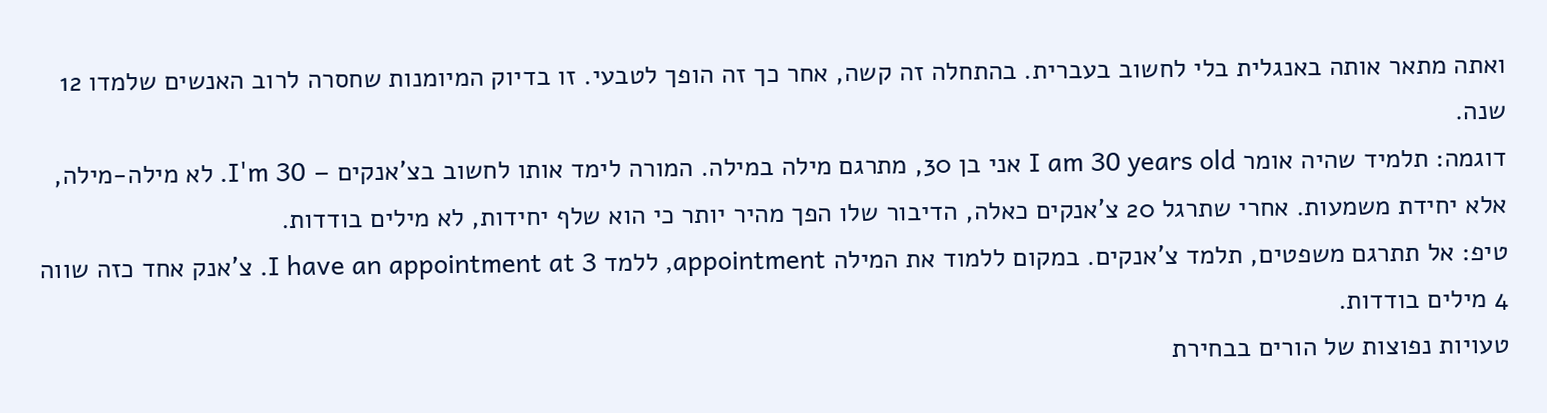ואתה מתאר אותה באנגלית בלי לחשוב בעברית. בהתחלה זה קשה, אחר כך זה הופך לטבעי. זו בדיוק המיומנות שחסרה לרוב האנשים שלמדו 12 שנה.
דוגמה: תלמיד שהיה אומר I am 30 years old אני בן 30, מתרגם מילה במילה. המורה לימד אותו לחשוב בצ'אנקים – I'm 30. לא מילה-מילה, אלא יחידת משמעות. אחרי שתרגל 20 צ'אנקים כאלה, הדיבור שלו הפך מהיר יותר כי הוא שלף יחידות, לא מילים בודדות.
טיפ: אל תתרגם משפטים, תלמד צ'אנקים. במקום ללמוד את המילה appointment, ללמד I have an appointment at 3. צ'אנק אחד כזה שווה 4 מילים בודדות.
טעויות נפוצות של הורים בבחירת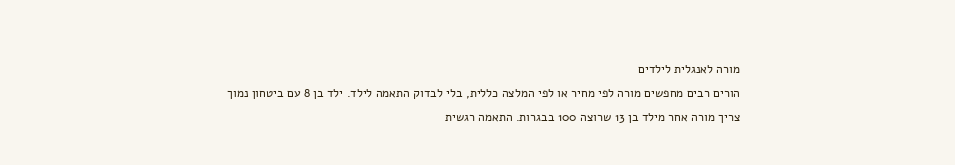מורה לאנגלית לילדים
הורים רבים מחפשים מורה לפי מחיר או לפי המלצה כללית, בלי לבדוק התאמה לילד. ילד בן 8 עם ביטחון נמוך צריך מורה אחר מילד בן 13 שרוצה 100 בבגרות. התאמה רגשית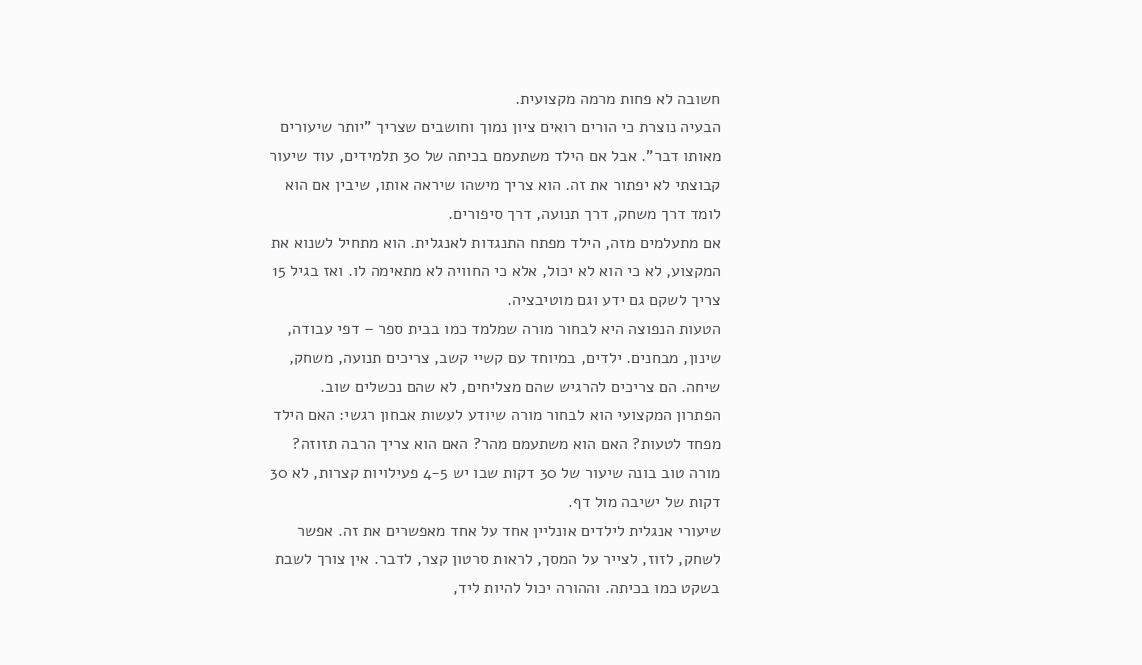חשובה לא פחות מרמה מקצועית.
הבעיה נוצרת כי הורים רואים ציון נמוך וחושבים שצריך "יותר שיעורים מאותו דבר". אבל אם הילד משתעמם בכיתה של 30 תלמידים, עוד שיעור קבוצתי לא יפתור את זה. הוא צריך מישהו שיראה אותו, שיבין אם הוא לומד דרך משחק, דרך תנועה, דרך סיפורים.
אם מתעלמים מזה, הילד מפתח התנגדות לאנגלית. הוא מתחיל לשנוא את המקצוע, לא כי הוא לא יכול, אלא כי החוויה לא מתאימה לו. ואז בגיל 15 צריך לשקם גם ידע וגם מוטיבציה.
הטעות הנפוצה היא לבחור מורה שמלמד כמו בבית ספר – דפי עבודה, שינון, מבחנים. ילדים, במיוחד עם קשיי קשב, צריכים תנועה, משחק, שיחה. הם צריכים להרגיש שהם מצליחים, לא שהם נכשלים שוב.
הפתרון המקצועי הוא לבחור מורה שיודע לעשות אבחון רגשי: האם הילד מפחד לטעות? האם הוא משתעמם מהר? האם הוא צריך הרבה תזוזה? מורה טוב בונה שיעור של 30 דקות שבו יש 4-5 פעילויות קצרות, לא 30 דקות של ישיבה מול דף.
שיעורי אנגלית לילדים אונליין אחד על אחד מאפשרים את זה. אפשר לשחק, לזוז, לצייר על המסך, לראות סרטון קצר, לדבר. אין צורך לשבת בשקט כמו בכיתה. וההורה יכול להיות ליד,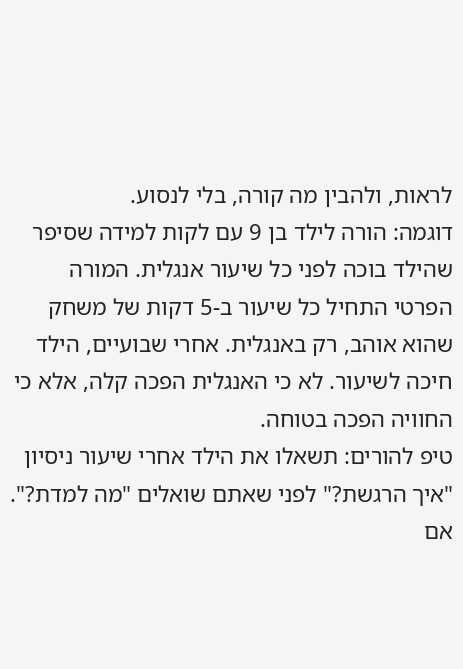לראות, ולהבין מה קורה, בלי לנסוע.
דוגמה: הורה לילד בן 9 עם לקות למידה שסיפר שהילד בוכה לפני כל שיעור אנגלית. המורה הפרטי התחיל כל שיעור ב-5 דקות של משחק שהוא אוהב, רק באנגלית. אחרי שבועיים, הילד חיכה לשיעור. לא כי האנגלית הפכה קלה, אלא כי החוויה הפכה בטוחה.
טיפ להורים: תשאלו את הילד אחרי שיעור ניסיון "איך הרגשת?" לפני שאתם שואלים "מה למדת?". אם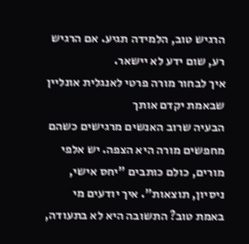הרגיש טוב, הלמידה תגיע. אם הרגיש רע, שום ידע לא יישאר.
איך לבחור מורה פרטי לאנגלית אונליין שבאמת יקדם אותך
הבעיה שרוב האנשים מרגישים כשהם מחפשים מורה היא הצפה. יש אלפי מורים, כולם כותבים "יחס אישי, ניסיון, תוצאות". איך יודעים מי באמת טוב? התשובה היא לא בתעודה,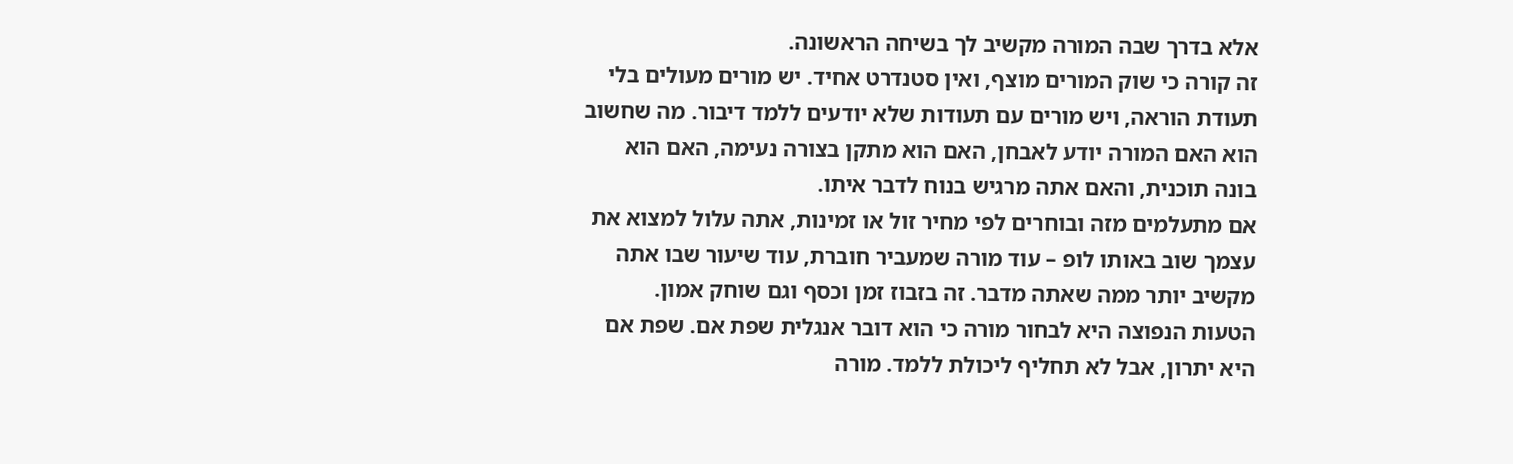אלא בדרך שבה המורה מקשיב לך בשיחה הראשונה.
זה קורה כי שוק המורים מוצף, ואין סטנדרט אחיד. יש מורים מעולים בלי תעודת הוראה, ויש מורים עם תעודות שלא יודעים ללמד דיבור. מה שחשוב הוא האם המורה יודע לאבחן, האם הוא מתקן בצורה נעימה, האם הוא בונה תוכנית, והאם אתה מרגיש בנוח לדבר איתו.
אם מתעלמים מזה ובוחרים לפי מחיר זול או זמינות, אתה עלול למצוא את עצמך שוב באותו לופ – עוד מורה שמעביר חוברת, עוד שיעור שבו אתה מקשיב יותר ממה שאתה מדבר. זה בזבוז זמן וכסף וגם שוחק אמון.
הטעות הנפוצה היא לבחור מורה כי הוא דובר אנגלית שפת אם. שפת אם היא יתרון, אבל לא תחליף ליכולת ללמד. מורה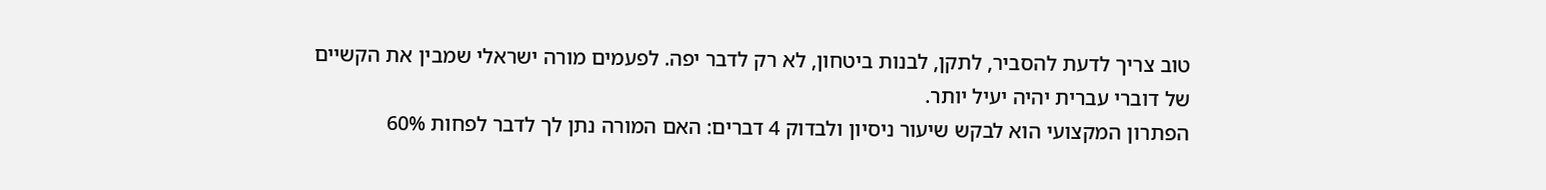טוב צריך לדעת להסביר, לתקן, לבנות ביטחון, לא רק לדבר יפה. לפעמים מורה ישראלי שמבין את הקשיים של דוברי עברית יהיה יעיל יותר.
הפתרון המקצועי הוא לבקש שיעור ניסיון ולבדוק 4 דברים: האם המורה נתן לך לדבר לפחות 60%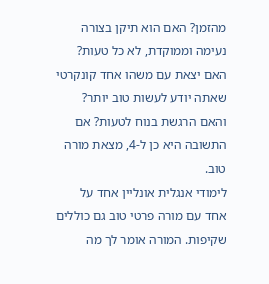מהזמן? האם הוא תיקן בצורה נעימה וממוקדת, לא כל טעות? האם יצאת עם משהו אחד קונקרטי שאתה יודע לעשות טוב יותר? והאם הרגשת בנוח לטעות? אם התשובה היא כן ל-4, מצאת מורה טוב.
לימודי אנגלית אונליין אחד על אחד עם מורה פרטי טוב גם כוללים שקיפות. המורה אומר לך מה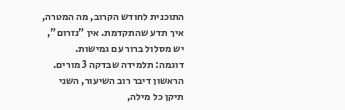התוכנית לחודש הקרוב, מה המטרה, איך תדע שהתקדמת. אין "נזרום", יש מסלול ברור עם גמישות.
דוגמה: תלמידה שבדקה 3 מורים. הראשון דיבר רוב השיעור, השני תיקן כל מילה,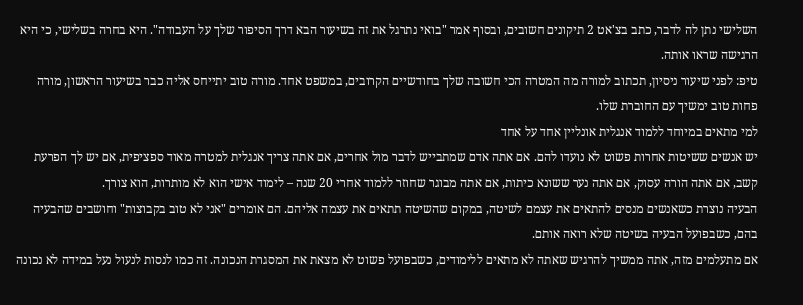השלישי נתן לה לדבר, כתב בצ'אט 2 תיקונים חשובים, ובסוף אמר "בואי נתרגל את זה בשיעור הבא דרך הסיפור שלך על העבודה". היא בחרה בשלישי, כי היא הרגישה שראו אותה.
טיפ: לפני שיעור ניסיון, תכתוב למורה מה המטרה הכי חשובה שלך בחודשיים הקרובים, במשפט אחד. מורה טוב יתייחס אליה כבר בשיעור הראשון, מורה פחות טוב ימשיך עם החוברת שלו.
למי מתאים במיוחד ללמוד אנגלית אונליין אחד על אחד
יש אנשים ששיטות אחרות פשוט לא נועדו להם. אם אתה אדם שמתבייש לדבר מול אחרים, אם אתה צריך אנגלית למטרה מאוד ספציפית, אם יש לך הפרעת קשב, אם אתה הורה עסוק, אם אתה נער ששונא כיתות, אם אתה מבוגר שחוזר ללמוד אחרי 20 שנה – לימוד אישי הוא לא מותרות, הוא צורך.
הבעיה נוצרת כשאנשים מנסים להתאים את עצמם לשיטה, במקום שהשיטה תתאים את עצמה אליהם. הם אומרים "אני לא טוב בקבוצות" וחושבים שהבעיה בהם, כשבפועל הבעיה בשיטה שלא רואה אותם.
אם מתעלמים מזה, אתה ממשיך להרגיש שאתה לא מתאים ללימודים, כשבפועל פשוט לא מצאת את המסגרת הנכונה. זה כמו לנסות לנעול נעל במידה לא נכונה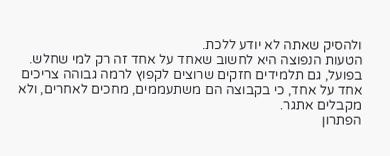ולהסיק שאתה לא יודע ללכת.
הטעות הנפוצה היא לחשוב שאחד על אחד זה רק למי שחלש. בפועל, גם תלמידים חזקים שרוצים לקפוץ לרמה גבוהה צריכים אחד על אחד, כי בקבוצה הם משתעממים, מחכים לאחרים, ולא מקבלים אתגר.
הפתרון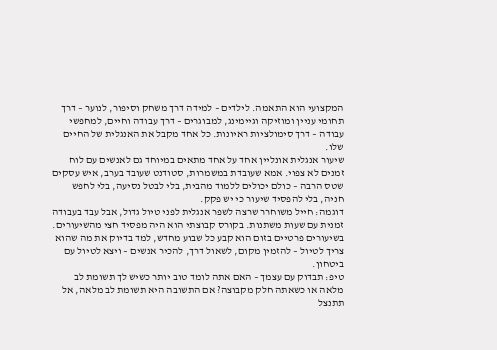המקצועי הוא התאמה. לילדים – למידה דרך משחק וסיפור, לנוער – דרך תחומי עניין ומוזיקה וגיימינג, למבוגרים – דרך עבודה וחיים, למחפשי עבודה – דרך סימולציות ראיונות. כל אחד מקבל את האנגלית של החיים שלו.
שיעור אנגלית אונליין אחד על אחד מתאים במיוחד גם לאנשים עם לוח זמנים לא צפוי. אמא שעובדת במשמרות, סטודנט שעובד בערב, איש עסקים שטס הרבה – כולם יכולים ללמוד מהבית, בלי לבטל נסיעה, בלי לחפש חניה, בלי להפסיד שיעור כי יש פקק.
דוגמה: חייל משוחרר שרצה לשפר אנגלית לפני טיול גדול, אבל עבד בעבודה זמנית עם שעות משתנות. בקורס קבוצתי הוא היה מפסיד חצי מהשיעורים. בשיעורים פרטיים בזום הוא קבע כל שבוע מחדש, למד בדיוק את מה שהוא צריך לטיול – להזמין מקום, לשאול דרך, להכיר אנשים – ויצא לטיול עם ביטחון.
טיפ: תבדוק עם עצמך – האם אתה לומד טוב יותר כשיש לך תשומת לב מלאה או כשאתה חלק מקבוצה? אם התשובה היא תשומת לב מלאה, אל תתנצל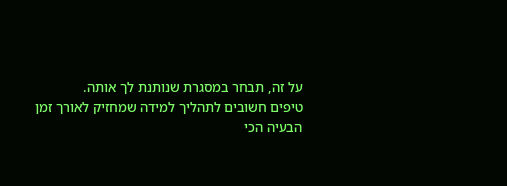על זה, תבחר במסגרת שנותנת לך אותה.
טיפים חשובים לתהליך למידה שמחזיק לאורך זמן
הבעיה הכי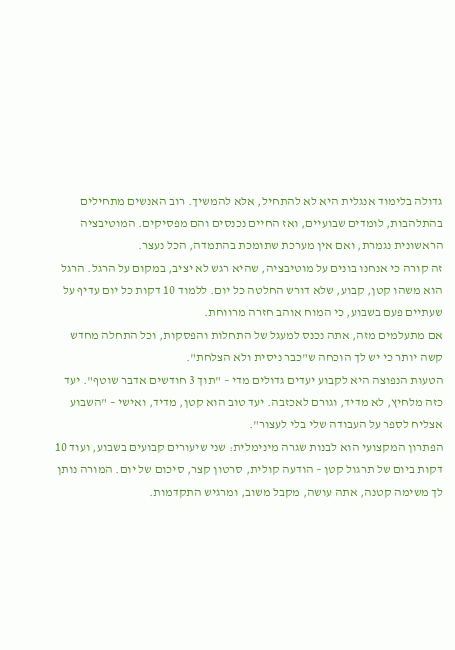גדולה בלימוד אנגלית היא לא להתחיל, אלא להמשיך. רוב האנשים מתחילים בהתלהבות, לומדים שבועיים, ואז החיים נכנסים והם מפסיקים. המוטיבציה הראשונית נגמרת, ואם אין מערכת שתומכת בהתמדה, הכל נעצר.
זה קורה כי אנחנו בונים על מוטיבציה, שהיא רגש לא יציב, במקום על הרגל. הרגל הוא משהו קטן, קבוע, שלא דורש החלטה כל יום. ללמוד 10 דקות כל יום עדיף על שעתיים פעם בשבוע, כי המוח אוהב חזרה מרווחת.
אם מתעלמים מזה, אתה נכנס למעגל של התחלות והפסקות, וכל התחלה מחדש קשה יותר כי יש לך הוכחה ש"כבר ניסית ולא הצלחת".
הטעות הנפוצה היא לקבוע יעדים גדולים מדי – "תוך 3 חודשים אדבר שוטף". יעד כזה מלחיץ, לא מדיד, וגורם לאכזבה. יעד טוב הוא קטן, מדיד, ואישי – "השבוע אצליח לספר על העבודה שלי בלי לעצור".
הפתרון המקצועי הוא לבנות שגרה מינימלית: שני שיעורים קבועים בשבוע, ועוד 10 דקות ביום של תרגול קטן – הודעה קולית, סרטון קצר, סיכום של יום. המורה נותן לך משימה קטנה, אתה עושה, מקבל משוב, ומרגיש התקדמות.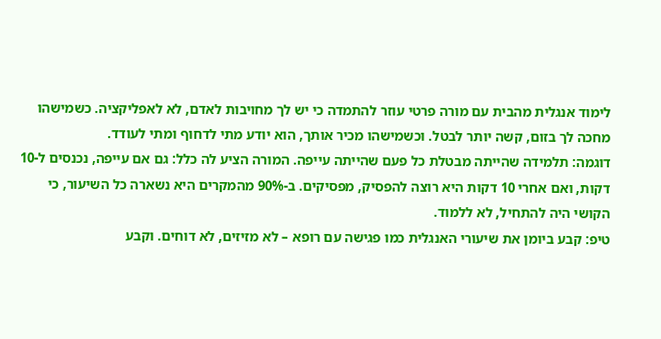לימוד אנגלית מהבית עם מורה פרטי עוזר להתמדה כי יש לך מחויבות לאדם, לא לאפליקציה. כשמישהו מחכה לך בזום, קשה יותר לבטל. וכשמישהו מכיר אותך, הוא יודע מתי לדחוף ומתי לעודד.
דוגמה: תלמידה שהייתה מבטלת כל פעם שהייתה עייפה. המורה הציע לה כלל: גם אם עייפה, נכנסים ל-10 דקות, ואם אחרי 10 דקות היא רוצה להפסיק, מפסיקים. ב-90% מהמקרים היא נשארה כל השיעור, כי הקושי היה להתחיל, לא ללמוד.
טיפ: קבע ביומן את שיעורי האנגלית כמו פגישה עם רופא – לא מזיזים, לא דוחים. וקבע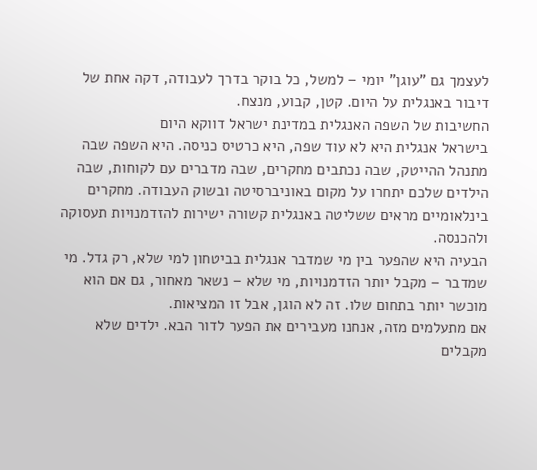לעצמך גם "עוגן" יומי – למשל, כל בוקר בדרך לעבודה, דקה אחת של דיבור באנגלית על היום. קטן, קבוע, מנצח.
החשיבות של השפה האנגלית במדינת ישראל דווקא היום
בישראל אנגלית היא לא עוד שפה, היא כרטיס כניסה. היא השפה שבה מתנהל ההייטק, שבה נכתבים מחקרים, שבה מדברים עם לקוחות, שבה הילדים שלכם יתחרו על מקום באוניברסיטה ובשוק העבודה. מחקרים בינלאומיים מראים ששליטה באנגלית קשורה ישירות להזדמנויות תעסוקה ולהכנסה.
הבעיה היא שהפער בין מי שמדבר אנגלית בביטחון למי שלא, רק גדל. מי שמדבר – מקבל יותר הזדמנויות, מי שלא – נשאר מאחור, גם אם הוא מוכשר יותר בתחום שלו. זה לא הוגן, אבל זו המציאות.
אם מתעלמים מזה, אנחנו מעבירים את הפער לדור הבא. ילדים שלא מקבלים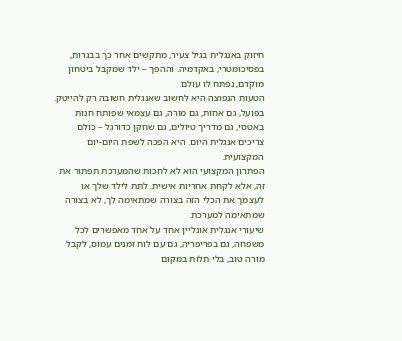חיזוק באנגלית בגיל צעיר, מתקשים אחר כך בבגרות, בפסיכומטרי, באקדמיה. וההפך – ילד שמקבל ביטחון מוקדם, נפתח לו עולם.
הטעות הנפוצה היא לחשוב שאנגלית חשובה רק להייטק. בפועל, גם אחות, גם מורה, גם עצמאי שפותח חנות באטסי, גם מדריך טיולים, גם שחקן כדורגל – כולם צריכים אנגלית היום. היא הפכה לשפת היום-יום המקצועית.
הפתרון המקצועי הוא לא לחכות שהמערכת תפתור את זה, אלא לקחת אחריות אישית. לתת לילד שלך או לעצמך את הכלי הזה בצורה שמתאימה לך, לא בצורה שמתאימה למערכת.
שיעורי אנגלית אונליין אחד על אחד מאפשרים לכל משפחה, גם בפריפריה, גם עם לוח זמנים עמוס, לקבל מורה טוב, בלי תלות במקום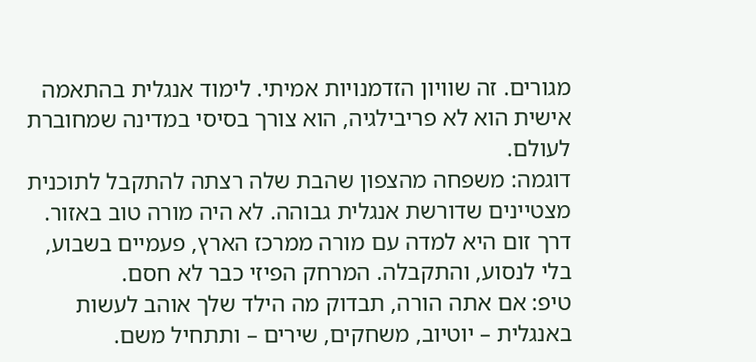מגורים. זה שוויון הזדמנויות אמיתי. לימוד אנגלית בהתאמה אישית הוא לא פריבילגיה, הוא צורך בסיסי במדינה שמחוברת לעולם.
דוגמה: משפחה מהצפון שהבת שלה רצתה להתקבל לתוכנית מצטיינים שדורשת אנגלית גבוהה. לא היה מורה טוב באזור. דרך זום היא למדה עם מורה ממרכז הארץ, פעמיים בשבוע, בלי לנסוע, והתקבלה. המרחק הפיזי כבר לא חסם.
טיפ: אם אתה הורה, תבדוק מה הילד שלך אוהב לעשות באנגלית – יוטיוב, משחקים, שירים – ותתחיל משם.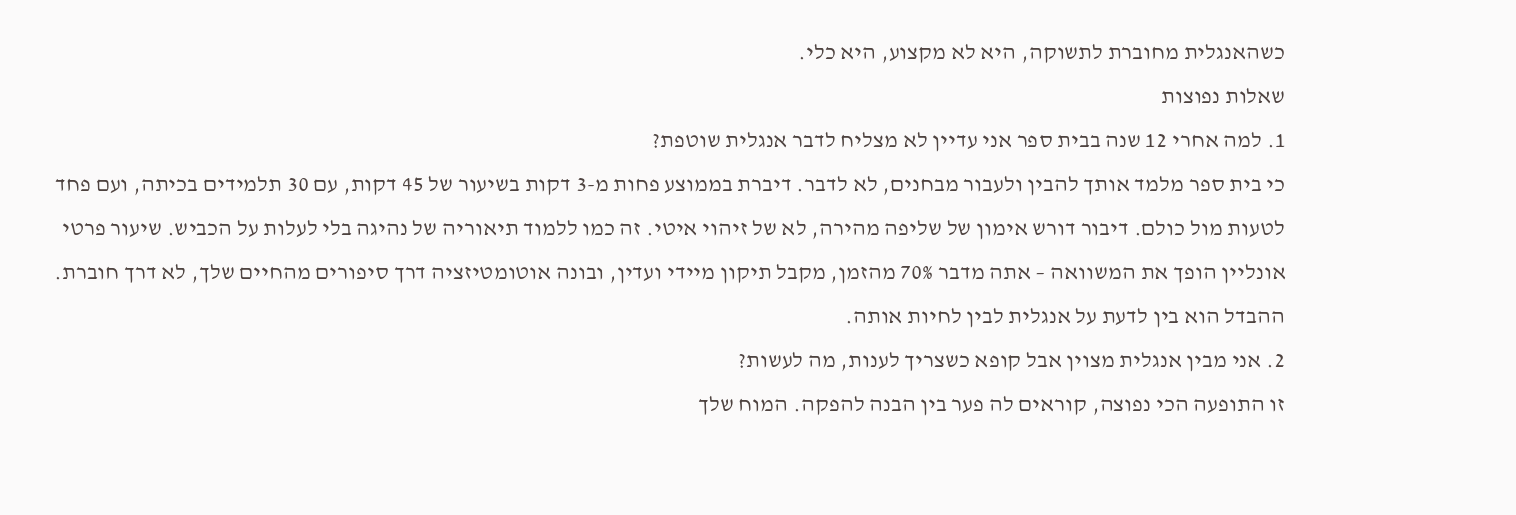כשהאנגלית מחוברת לתשוקה, היא לא מקצוע, היא כלי.
שאלות נפוצות
1. למה אחרי 12 שנה בבית ספר אני עדיין לא מצליח לדבר אנגלית שוטפת?
כי בית ספר מלמד אותך להבין ולעבור מבחנים, לא לדבר. דיברת בממוצע פחות מ-3 דקות בשיעור של 45 דקות, עם 30 תלמידים בכיתה, ועם פחד לטעות מול כולם. דיבור דורש אימון של שליפה מהירה, לא של זיהוי איטי. זה כמו ללמוד תיאוריה של נהיגה בלי לעלות על הכביש. שיעור פרטי אונליין הופך את המשוואה – אתה מדבר 70% מהזמן, מקבל תיקון מיידי ועדין, ובונה אוטומטיזציה דרך סיפורים מהחיים שלך, לא דרך חוברת. ההבדל הוא בין לדעת על אנגלית לבין לחיות אותה.
2. אני מבין אנגלית מצוין אבל קופא כשצריך לענות, מה לעשות?
זו התופעה הכי נפוצה, קוראים לה פער בין הבנה להפקה. המוח שלך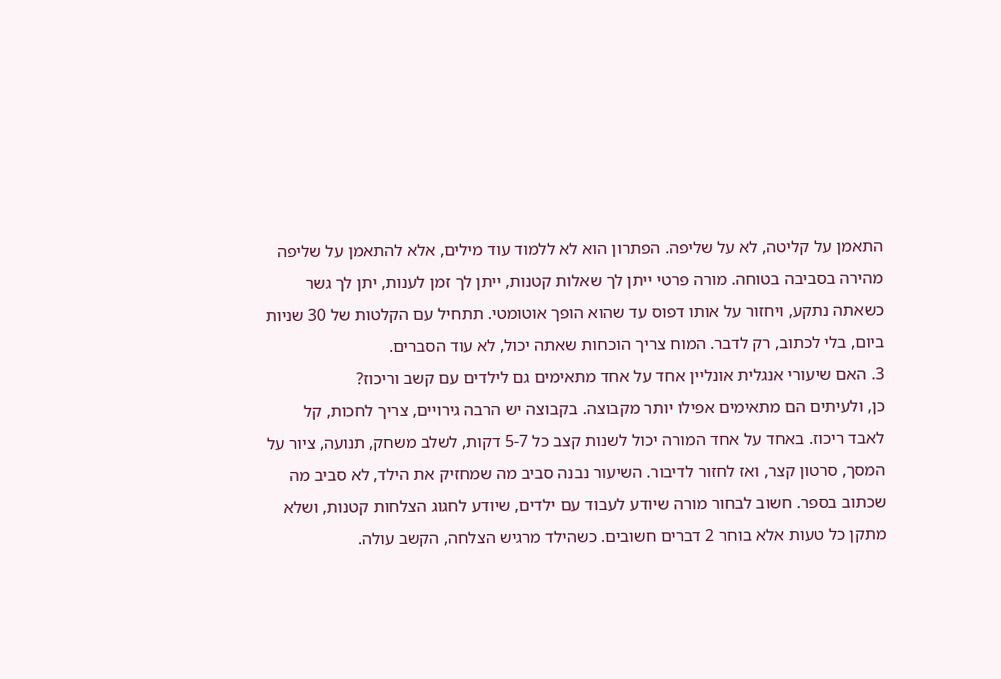התאמן על קליטה, לא על שליפה. הפתרון הוא לא ללמוד עוד מילים, אלא להתאמן על שליפה מהירה בסביבה בטוחה. מורה פרטי ייתן לך שאלות קטנות, ייתן לך זמן לענות, יתן לך גשר כשאתה נתקע, ויחזור על אותו דפוס עד שהוא הופך אוטומטי. תתחיל עם הקלטות של 30 שניות ביום, בלי לכתוב, רק לדבר. המוח צריך הוכחות שאתה יכול, לא עוד הסברים.
3. האם שיעורי אנגלית אונליין אחד על אחד מתאימים גם לילדים עם קשב וריכוז?
כן, ולעיתים הם מתאימים אפילו יותר מקבוצה. בקבוצה יש הרבה גירויים, צריך לחכות, קל לאבד ריכוז. באחד על אחד המורה יכול לשנות קצב כל 5-7 דקות, לשלב משחק, תנועה, ציור על המסך, סרטון קצר, ואז לחזור לדיבור. השיעור נבנה סביב מה שמחזיק את הילד, לא סביב מה שכתוב בספר. חשוב לבחור מורה שיודע לעבוד עם ילדים, שיודע לחגוג הצלחות קטנות, ושלא מתקן כל טעות אלא בוחר 2 דברים חשובים. כשהילד מרגיש הצלחה, הקשב עולה.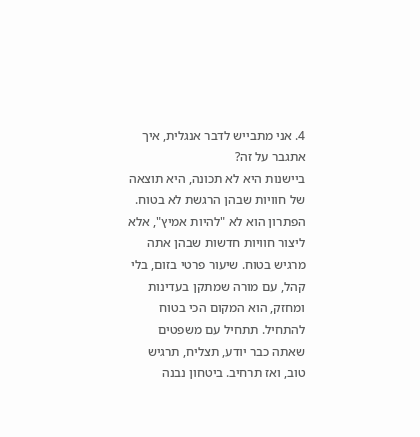4. אני מתבייש לדבר אנגלית, איך אתגבר על זה?
ביישנות היא לא תכונה, היא תוצאה של חוויות שבהן הרגשת לא בטוח. הפתרון הוא לא "להיות אמיץ", אלא ליצור חוויות חדשות שבהן אתה מרגיש בטוח. שיעור פרטי בזום, בלי קהל, עם מורה שמתקן בעדינות ומחזק, הוא המקום הכי בטוח להתחיל. תתחיל עם משפטים שאתה כבר יודע, תצליח, תרגיש טוב, ואז תרחיב. ביטחון נבנה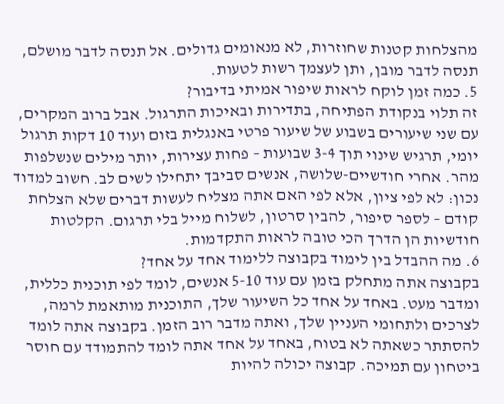מהצלחות קטנות שחוזרות, לא מנאומים גדולים. אל תנסה לדבר מושלם, תנסה לדבר מובן, ותן לעצמך רשות לטעות.
5. כמה זמן לוקח לראות שיפור אמיתי בדיבור?
זה תלוי בנקודת הפתיחה, בתדירות ובאיכות התרגול. אבל ברוב המקרים, עם שני שיעורים בשבוע של שיעור פרטי באנגלית בזום ועוד 10 דקות תרגול יומי, תרגיש שינוי תוך 3-4 שבועות – פחות עצירות, יותר מילים שנשלפות מהר. אחרי חודשיים-שלושה, אנשים סביבך יתחילו לשים לב. חשוב למדוד נכון: לא לפי ציון, אלא לפי האם אתה מצליח לעשות דברים שלא הצלחת קודם – לספר סיפור, להבין סרטון, לשלוח מייל בלי תרגום. הקלטות חודשיות הן הדרך הכי טובה לראות התקדמות.
6. מה ההבדל בין לימוד בקבוצה ללימוד אחד על אחד?
בקבוצה אתה מתחלק בזמן עם עוד 5-10 אנשים, לומד לפי תוכנית כללית, ומדבר מעט. באחד על אחד כל השיעור שלך, התוכנית מותאמת לרמה, לצרכים ולתחומי העניין שלך, ואתה מדבר רוב הזמן. בקבוצה אתה לומד להסתתר כשאתה לא בטוח, באחד על אחד אתה לומד להתמודד עם חוסר ביטחון עם תמיכה. קבוצה יכולה להיות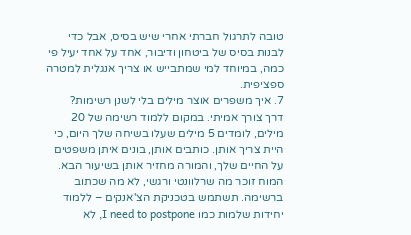טובה לתרגול חברתי אחרי שיש בסיס, אבל כדי לבנות בסיס של ביטחון ודיבור, אחד על אחד יעיל פי כמה, במיוחד למי שמתבייש או צריך אנגלית למטרה ספציפית.
7. איך משפרים אוצר מילים בלי לשנן רשימות?
דרך צורך אמיתי. במקום ללמוד רשימה של 20 מילים, לומדים 5 מילים שעלו בשיחה שלך היום, כי היית צריך אותן. כותבים אותן, בונים איתן משפטים על החיים שלך, והמורה מחזיר אותן בשיעור הבא. המוח זוכר מה שרלוונטי ורגשי, לא מה שכתוב ברשימה. תשתמש בטכניקת הצ'אנקים – ללמוד יחידות שלמות כמו I need to postpone, לא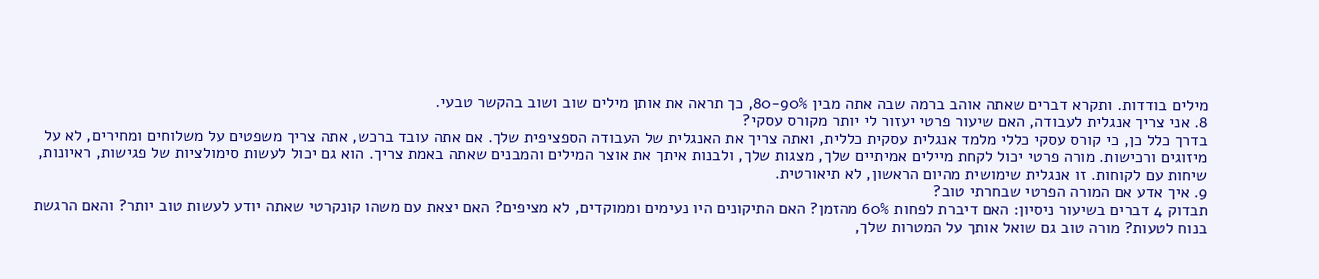מילים בודדות. ותקרא דברים שאתה אוהב ברמה שבה אתה מבין 80-90%, כך תראה את אותן מילים שוב ושוב בהקשר טבעי.
8. אני צריך אנגלית לעבודה, האם שיעור פרטי יעזור לי יותר מקורס עסקי?
בדרך כלל כן, כי קורס עסקי כללי מלמד אנגלית עסקית כללית, ואתה צריך את האנגלית של העבודה הספציפית שלך. אם אתה עובד ברכש, אתה צריך משפטים על משלוחים ומחירים, לא על מיזוגים ורכישות. מורה פרטי יכול לקחת מיילים אמיתיים שלך, מצגות שלך, ולבנות איתך את אוצר המילים והמבנים שאתה באמת צריך. הוא גם יכול לעשות סימולציות של פגישות, ראיונות, שיחות עם לקוחות. זו אנגלית שימושית מהיום הראשון, לא תיאורטית.
9. איך אדע אם המורה הפרטי שבחרתי טוב?
תבדוק 4 דברים בשיעור ניסיון: האם דיברת לפחות 60% מהזמן? האם התיקונים היו נעימים וממוקדים, לא מציפים? האם יצאת עם משהו קונקרטי שאתה יודע לעשות טוב יותר? והאם הרגשת בנוח לטעות? מורה טוב גם שואל אותך על המטרות שלך,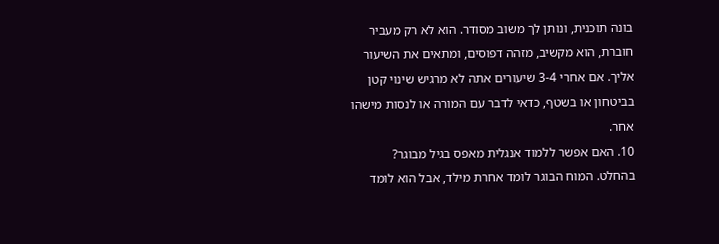בונה תוכנית, ונותן לך משוב מסודר. הוא לא רק מעביר חוברת, הוא מקשיב, מזהה דפוסים, ומתאים את השיעור אליך. אם אחרי 3-4 שיעורים אתה לא מרגיש שינוי קטן בביטחון או בשטף, כדאי לדבר עם המורה או לנסות מישהו אחר.
10. האם אפשר ללמוד אנגלית מאפס בגיל מבוגר?
בהחלט. המוח הבוגר לומד אחרת מילד, אבל הוא לומד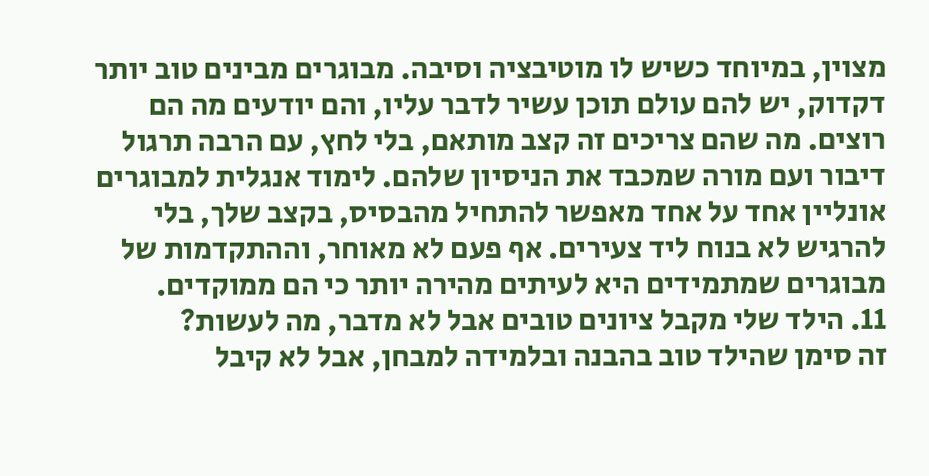מצוין, במיוחד כשיש לו מוטיבציה וסיבה. מבוגרים מבינים טוב יותר דקדוק, יש להם עולם תוכן עשיר לדבר עליו, והם יודעים מה הם רוצים. מה שהם צריכים זה קצב מותאם, בלי לחץ, עם הרבה תרגול דיבור ועם מורה שמכבד את הניסיון שלהם. לימוד אנגלית למבוגרים אונליין אחד על אחד מאפשר להתחיל מהבסיס, בקצב שלך, בלי להרגיש לא בנוח ליד צעירים. אף פעם לא מאוחר, וההתקדמות של מבוגרים שמתמידים היא לעיתים מהירה יותר כי הם ממוקדים.
11. הילד שלי מקבל ציונים טובים אבל לא מדבר, מה לעשות?
זה סימן שהילד טוב בהבנה ובלמידה למבחן, אבל לא קיבל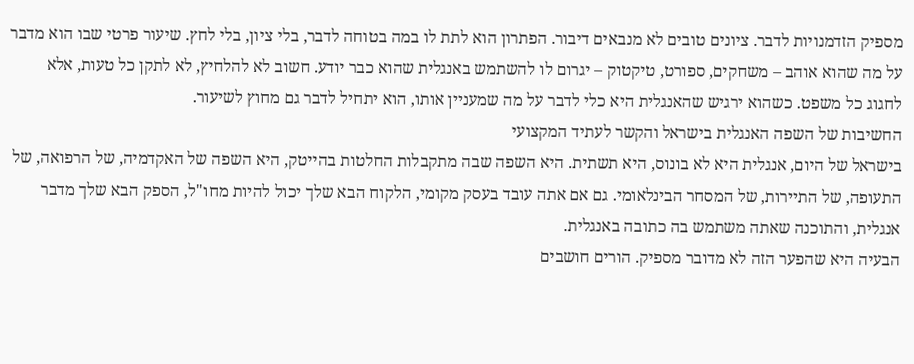מספיק הזדמנויות לדבר. ציונים טובים לא מנבאים דיבור. הפתרון הוא לתת לו במה בטוחה לדבר, בלי ציון, בלי לחץ. שיעור פרטי שבו הוא מדבר על מה שהוא אוהב – משחקים, ספורט, טיקטוק – יגרום לו להשתמש באנגלית שהוא כבר יודע. חשוב לא להלחיץ, לא לתקן כל טעות, אלא לחגוג כל משפט. כשהוא ירגיש שהאנגלית היא כלי לדבר על מה שמעניין אותו, הוא יתחיל לדבר גם מחוץ לשיעור.
החשיבות של השפה האנגלית בישראל והקשר לעתיד המקצועי
בישראל של היום, אנגלית היא לא בונוס, היא תשתית. היא השפה שבה מתקבלות החלטות בהייטק, היא השפה של האקדמיה, של הרפואה, של התעופה, של התיירות, של המסחר הבינלאומי. גם אם אתה עובד בעסק מקומי, הלקוח הבא שלך יכול להיות מחו"ל, הספק הבא שלך מדבר אנגלית, והתוכנה שאתה משתמש בה כתובה באנגלית.
הבעיה היא שהפער הזה לא מדובר מספיק. הורים חושבים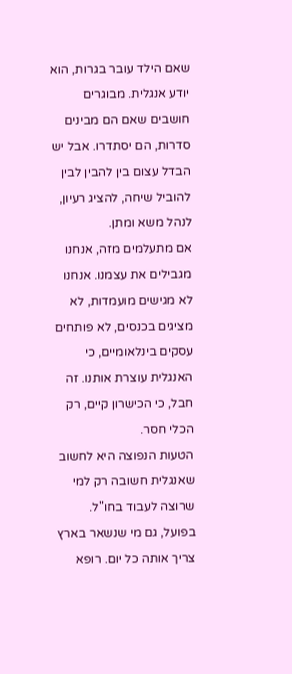שאם הילד עובר בגרות, הוא יודע אנגלית. מבוגרים חושבים שאם הם מבינים סדרות, הם יסתדרו. אבל יש הבדל עצום בין להבין לבין להוביל שיחה, להציג רעיון, לנהל משא ומתן.
אם מתעלמים מזה, אנחנו מגבילים את עצמנו. אנחנו לא מגישים מועמדות, לא מציגים בכנסים, לא פותחים עסקים בינלאומיים, כי האנגלית עוצרת אותנו. זה חבל, כי הכישרון קיים, רק הכלי חסר.
הטעות הנפוצה היא לחשוב שאנגלית חשובה רק למי שרוצה לעבוד בחו"ל. בפועל, גם מי שנשאר בארץ צריך אותה כל יום. רופא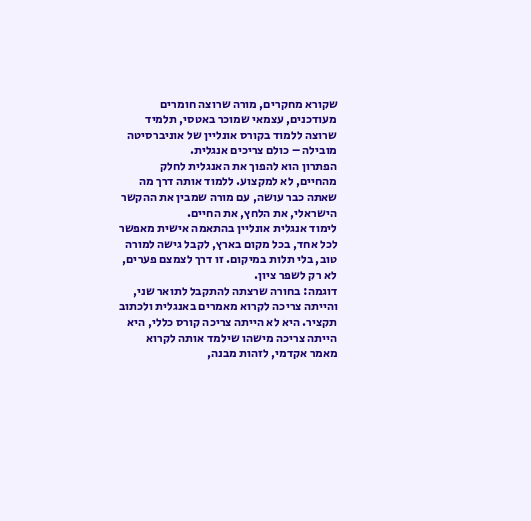שקורא מחקרים, מורה שרוצה חומרים מעודכנים, עצמאי שמוכר באטסי, תלמיד שרוצה ללמוד בקורס אונליין של אוניברסיטה מובילה – כולם צריכים אנגלית.
הפתרון הוא להפוך את האנגלית לחלק מהחיים, לא למקצוע. ללמוד אותה דרך מה שאתה כבר עושה, עם מורה שמבין את ההקשר הישראלי, את הלחץ, את החיים.
לימוד אנגלית אונליין בהתאמה אישית מאפשר לכל אחד, בכל מקום בארץ, לקבל גישה למורה טוב, בלי תלות במיקום. זו דרך לצמצם פערים, לא רק לשפר ציון.
דוגמה: בחורה שרצתה להתקבל לתואר שני, והייתה צריכה לקרוא מאמרים באנגלית ולכתוב תקציר. היא לא הייתה צריכה קורס כללי, היא הייתה צריכה מישהו שילמד אותה לקרוא מאמר אקדמי, לזהות מבנה,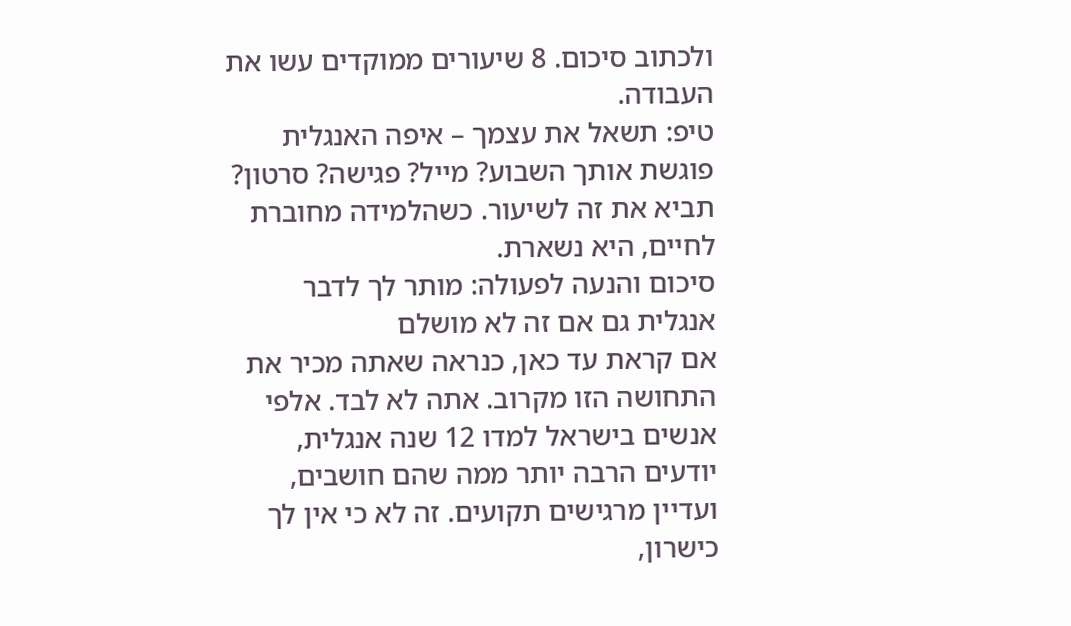ולכתוב סיכום. 8 שיעורים ממוקדים עשו את העבודה.
טיפ: תשאל את עצמך – איפה האנגלית פוגשת אותך השבוע? מייל? פגישה? סרטון? תביא את זה לשיעור. כשהלמידה מחוברת לחיים, היא נשארת.
סיכום והנעה לפעולה: מותר לך לדבר אנגלית גם אם זה לא מושלם
אם קראת עד כאן, כנראה שאתה מכיר את התחושה הזו מקרוב. אתה לא לבד. אלפי אנשים בישראל למדו 12 שנה אנגלית, יודעים הרבה יותר ממה שהם חושבים, ועדיין מרגישים תקועים. זה לא כי אין לך כישרון,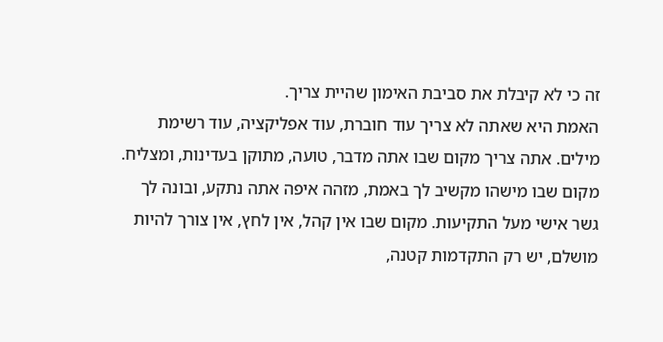זה כי לא קיבלת את סביבת האימון שהיית צריך.
האמת היא שאתה לא צריך עוד חוברת, עוד אפליקציה, עוד רשימת מילים. אתה צריך מקום שבו אתה מדבר, טועה, מתוקן בעדינות, ומצליח. מקום שבו מישהו מקשיב לך באמת, מזהה איפה אתה נתקע, ובונה לך גשר אישי מעל התקיעות. מקום שבו אין קהל, אין לחץ, אין צורך להיות מושלם, יש רק התקדמות קטנה,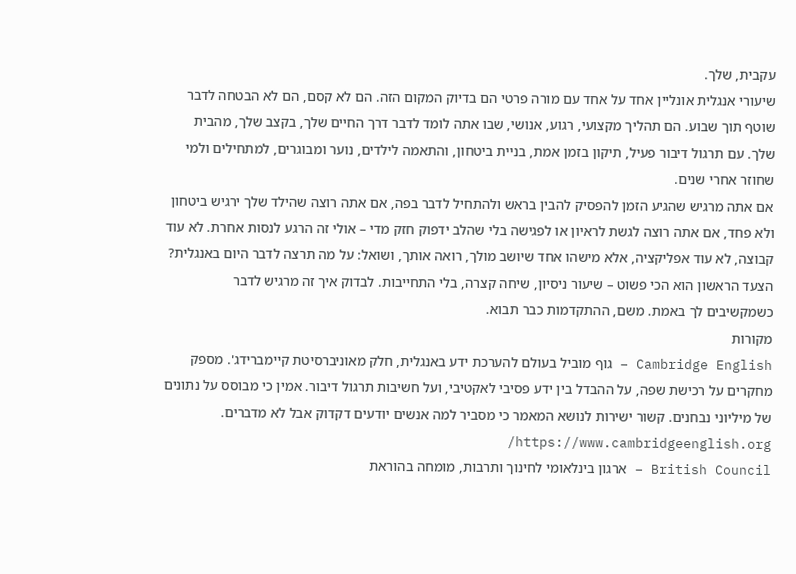עקבית, שלך.
שיעורי אנגלית אונליין אחד על אחד עם מורה פרטי הם בדיוק המקום הזה. הם לא קסם, הם לא הבטחה לדבר שוטף תוך שבוע. הם תהליך מקצועי, רגוע, אנושי, שבו אתה לומד לדבר דרך החיים שלך, בקצב שלך, מהבית שלך. עם תרגול דיבור פעיל, תיקון בזמן אמת, בניית ביטחון, והתאמה לילדים, נוער ומבוגרים, למתחילים ולמי שחוזר אחרי שנים.
אם אתה מרגיש שהגיע הזמן להפסיק להבין בראש ולהתחיל לדבר בפה, אם אתה רוצה שהילד שלך ירגיש ביטחון ולא פחד, אם אתה רוצה לגשת לראיון או לפגישה בלי שהלב ידפוק חזק מדי – אולי זה הרגע לנסות אחרת. לא עוד קבוצה, לא עוד אפליקציה, אלא מישהו אחד שיושב מולך, רואה אותך, ושואל: על מה תרצה לדבר היום באנגלית?
הצעד הראשון הוא הכי פשוט – שיעור ניסיון, שיחה קצרה, בלי התחייבות. לבדוק איך זה מרגיש לדבר כשמקשיבים לך באמת. משם, ההתקדמות כבר תבוא.
מקורות
Cambridge English – גוף מוביל בעולם להערכת ידע באנגלית, חלק מאוניברסיטת קיימברידג'. מספק מחקרים על רכישת שפה, על ההבדל בין ידע פסיבי לאקטיבי, ועל חשיבות תרגול דיבור. אמין כי מבוסס על נתונים של מיליוני נבחנים. קשור ישירות לנושא המאמר כי מסביר למה אנשים יודעים דקדוק אבל לא מדברים. https://www.cambridgeenglish.org/
British Council – ארגון בינלאומי לחינוך ותרבות, מומחה בהוראת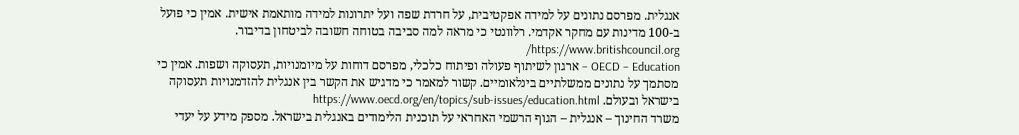אנגלית. מפרסם נתונים על למידה אפקטיבית, על חרדת שפה ועל יתרונות למידה מותאמת אישית. אמין כי פועל ב-100 מדינות עם מחקר אקדמי. רלוונטי כי מראה למה סביבה בטוחה חשובה לביטחון בדיבור. https://www.britishcouncil.org/
OECD – Education – ארגון לשיתוף פעולה ופיתוח כלכלי, מפרסם דוחות על מיומנויות, תעסוקה ושפות. אמין כי מסתמך על נתונים ממשלתיים בינלאומיים. קשור למאמר כי מדגיש את הקשר בין אנגלית להזדמנויות תעסוקה בישראל ובעולם. https://www.oecd.org/en/topics/sub-issues/education.html
משרד החינוך – אנגלית – הגוף הרשמי האחראי על תוכנית הלימודים באנגלית בישראל. מספק מידע על יעדי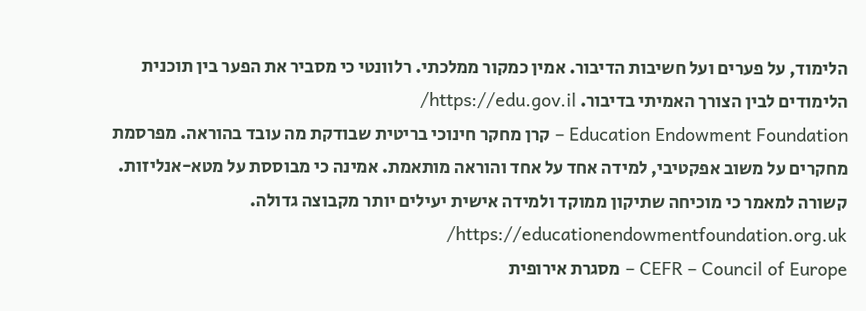הלימוד, על פערים ועל חשיבות הדיבור. אמין כמקור ממלכתי. רלוונטי כי מסביר את הפער בין תוכנית הלימודים לבין הצורך האמיתי בדיבור. https://edu.gov.il/
Education Endowment Foundation – קרן מחקר חינוכי בריטית שבודקת מה עובד בהוראה. מפרסמת מחקרים על משוב אפקטיבי, למידה אחד על אחד והוראה מותאמת. אמינה כי מבוססת על מטא-אנליזות. קשורה למאמר כי מוכיחה שתיקון ממוקד ולמידה אישית יעילים יותר מקבוצה גדולה. https://educationendowmentfoundation.org.uk/
CEFR – Council of Europe – מסגרת אירופית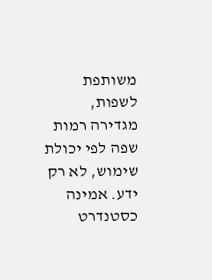משותפת לשפות, מגדירה רמות שפה לפי יכולת שימוש, לא רק ידע. אמינה כסטנדרט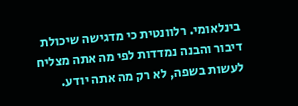בינלאומי. רלוונטית כי מדגישה שיכולת דיבור והבנה נמדדות לפי מה אתה מצליח לעשות בשפה, לא רק מה אתה יודע.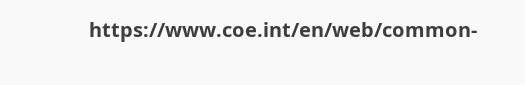https://www.coe.int/en/web/common-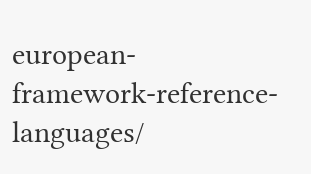european-framework-reference-languages/